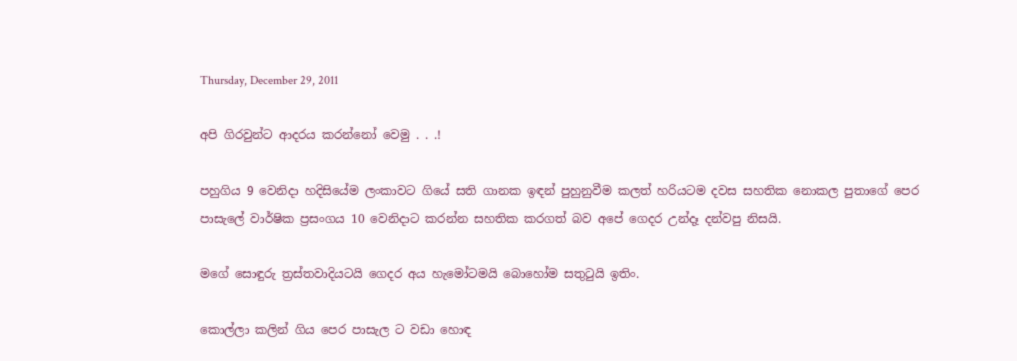Thursday, December 29, 2011

අපි ගිරවුන්ට ආදරය කරන්නෝ වෙමු . . .!

පහුගිය 9 වෙනිදා හදිසියේම ලංකාවට ගියේ සති ගානක ඉඳන් පුහුනුවීම කලත් හරියටම දවස සහතික නොකල පුතාගේ පෙර පාසැලේ වාර්ෂික ප්‍රසංගය 10 වෙනිදාට කරන්න සහතික කරගත් බව අපේ ගෙදර උන්දෑ දන්වපු නිසයි.

මගේ සොඳුරු ත්‍රස්තවාදියටයි ගෙදර අය හැමෝටමයි බොහෝම සතුටුයි ඉතිං.

කොල්ලා කලින් ගිය පෙර පාසැල ට වඩා හොඳ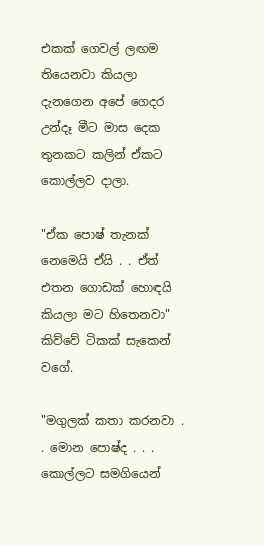එකක් ගෙවල් ලඟම තියෙනවා කියලා දැනගෙන අපේ ගෙදර උන්දෑ මීට මාස දෙක තුනකට කලින් ඒකට කොල්ලව දාලා.

"ඒක පොෂ් තැනක් නෙමෙයි ඒයි . . ඒත් එතන ගොඩක් හොඳයි කියලා මට හිතෙනවා" කිව්වේ ටිකක් සැකෙන් වගේ.

"මගුලක් කතා කරනවා . . මොන පොෂ්ද . . . කොල්ලට සමගියෙන්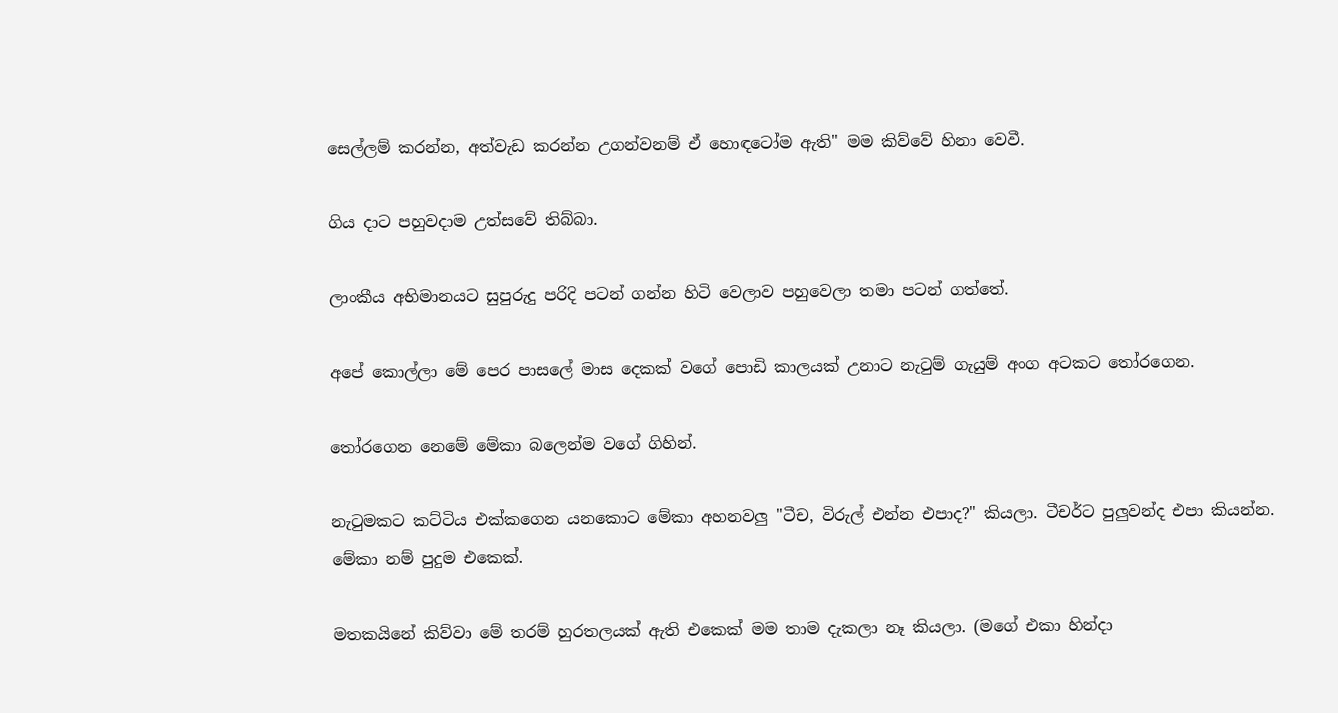සෙල්ලම් කරන්න, අත්වැඩ කරන්න උගන්වනම් ඒ හොඳටෝම ඇති" මම කිව්වේ හිනා වෙවී.

ගිය දාට පහුවදාම උත්සවේ තිබ්බා.

ලාංකීය අභිමානයට සුපුරුදු පරිදි පටන් ගන්න හිටි වෙලාව පහුවෙලා තමා පටන් ගත්තේ.

අපේ කොල්ලා මේ පෙර පාසලේ මාස දෙකක් වගේ පොඩි කාලයක් උනාට නැටුම් ගැයුම් අංග අටකට තෝරගෙන.

තෝරගෙන නෙමේ මේකා බලෙන්ම වගේ ගිහින්.

නැටුමකට කට්ටිය එක්කගෙන යනකොට මේකා අහනවලු "ටීච, විරුල් එන්න එපාද?" කියලා. ටීචර්ට පුලුවන්ද එපා කියන්න. මේකා නම් පුදුම එකෙක්.

මතකයිනේ කිව්වා මේ තරම් හුරතලයක් ඇති එකෙක් මම තාම දැකලා නෑ කියලා. (මගේ එකා හින්දා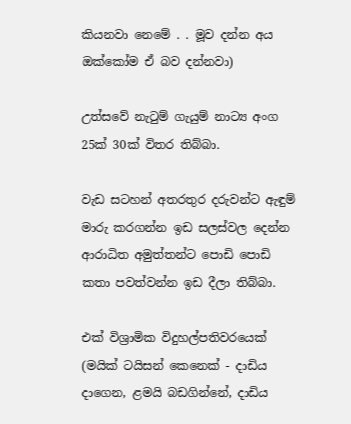කියනවා නෙමේ . . මූව දන්න අය ඔක්කෝම ඒ බව දන්නවා)

උත්සවේ නැටුම් ගැයුම් නාට්‍ය අංග 25ක් 30ක් විතර තිබ්බා.

වැඩ සටහන් අතරතුර දරුවන්ට ඇඳුම් මාරු කරගන්න ඉඩ සලස්වල දෙන්න ආරාධිත අමුත්තන්ට පොඩි පොඩි කතා පවත්වන්න ඉඩ දීලා තිබ්බා.

එක් විශ්‍රාමික විදුහල්පතිවරයෙක් (මයික් ටයිසන් කෙනෙක් - දාඩිය දාගෙන, ළමයි බඩගින්නේ, දාඩිය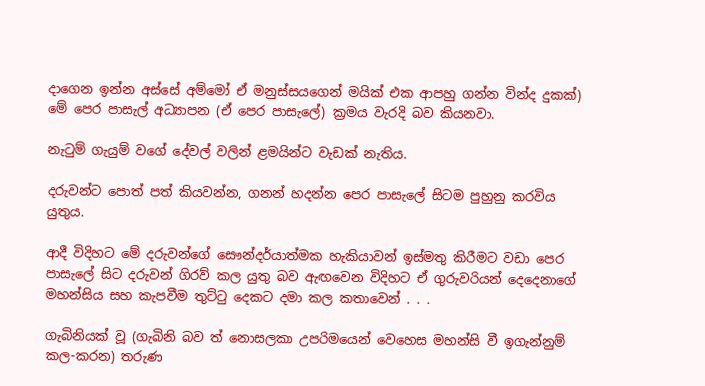දාගෙන ඉන්න අස්සේ අම්මෝ ඒ මනුස්සයගෙන් මයික් එක ආපහු ගන්න වින්ද දුකක්) මේ පෙර පාසැල් අධ්‍යාපන (ඒ පෙර පාසැලේ) ක්‍රමය වැරදි බව කියනවා.

නැටුම් ගැයුම් වගේ දේවල් වලින් ළමයින්ට වැඩක් නැතිය.

දරුවන්ට පොත් පත් කියවන්න, ගනන් හදන්න පෙර පාසැලේ සිටම පුහුනු කරවිය යුතුය.

ආදී විදිහට මේ දරුවන්ගේ සෞන්දර්යාත්මක හැකියාවන් ඉස්මතු කිරීමට වඩා පෙර පාසැලේ සිට දරුවන් ගිරව් කල යුතු බව ඇඟවෙන විදිහට ඒ ගුරුවරියන් දෙදෙනාගේ මහන්සිය සහ කැපවීම තුට්ටු දෙකට දමා කල කතාවෙන් . . .

ගැබිනියක් වූ (ගැබිනි බව ත් නොසලකා උපරිමයෙන් වෙහෙස මහන්සි වී ඉගැන්නුම් කල-කරන) තරුණ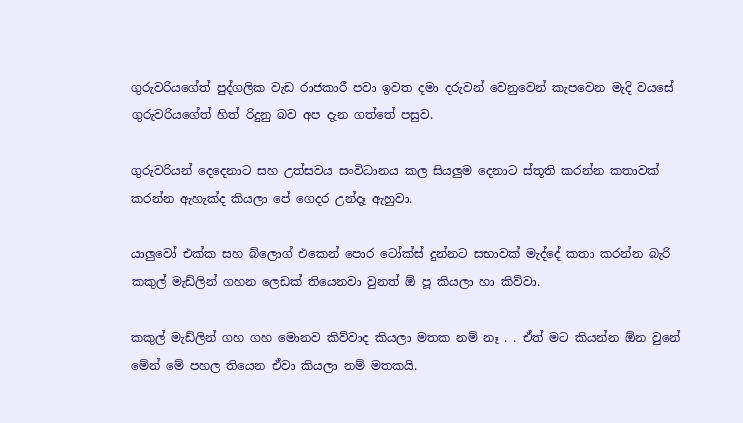ගුරුවරියගේත් පුද්ගලික වැඩ රාජකාරී පවා ඉවත දමා දරුවන් වෙනුවෙන් කැපවෙන මැදි වයසේ ගුරුවරියගේත් හිත් රිදුනු බව අප දැන ගත්තේ පසුව.

ගුරුවරියන් දෙදෙනාට සහ උත්සවය සංවිධානය කල සියලුම දෙනාට ස්තූති කරන්න කතාවක් කරන්න ඇහැක්ද කියලා පේ ගෙදර උන්දෑ ඇහුවා.

යාලුවෝ එක්ක සහ බ්ලොග් එකෙන් පොර ටෝක්ස් දුන්නට සභාවක් මැද්දේ කතා කරන්න බැරි කකුල් මැඩ්ලින් ගහන ලෙඩක් තියෙනවා වුනත් ඕ පූ කියලා හා කිව්වා.

කකුල් මැඩ්ලින් ගහ ගහ මොනව කිව්වාද කියලා මතක නම් නෑ . . ඒත් මට කියන්න ඕන වුනේ මේන් මේ පහල තියෙන ඒවා කියලා නම් මතකයි.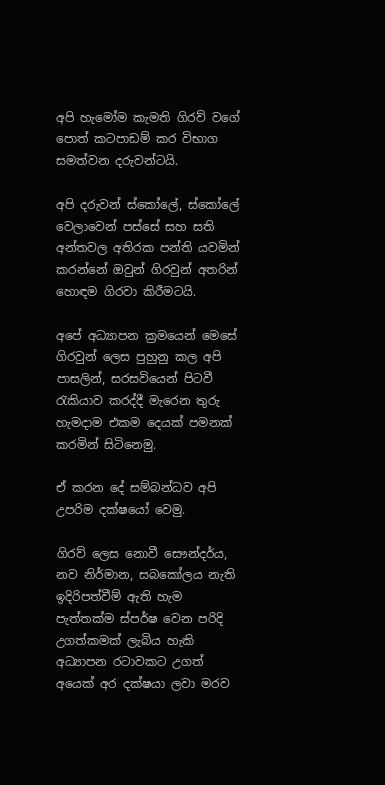අපි හැමෝම කැමති ගිරව් වගේ පොත් කටපාඩම් කර විභාග සමත්වන දරුවන්ටයි.

අපි දරුවන් ස්කෝලේ, ස්කෝලේ වෙලාවෙන් පස්සේ සහ සති අන්තවල අතිරක පන්ති යවමින් කරන්නේ ඔවුන් ගිරවුන් අතරින් හොඳම ගිරවා කිරීමටයි.

අපේ අධ්‍යාපන ක්‍රමයෙන් මෙසේ ගිරවුන් ලෙස පුහුනු කල අපි පාසලින්, සරසවියෙන් පිටවී රැකියාව කරද්දී මැරෙන තුරු හැමදාම එකම දෙයක් පමනක් කරමින් සිටිනෙමු.

ඒ කරන දේ සම්බන්ධව අපි උපරිම දක්ෂයෝ වෙමු.

ගිරව් ලෙස නොවී සෞන්දර්ය, නව නිර්මාන, සබකෝලය නැති ඉදිරිපත්වීම් ඇති හැම පැත්තක්ම ස්පර්ෂ වෙන පරිදි උගත්කමක් ලැබිය හැකි අධ්‍යාපන රටාවකට උගත් අයෙක් අර දක්ෂයා ලවා මරව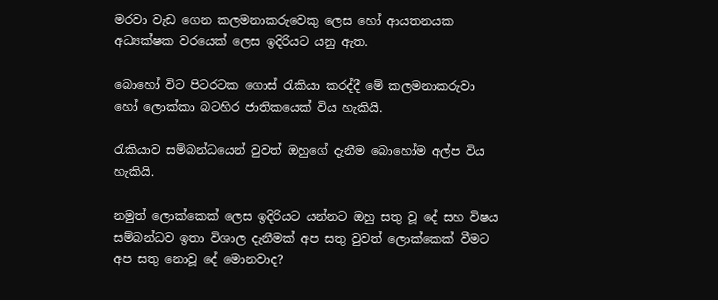මරවා වැඩ ගෙන කලමනාකරුවෙකු ලෙස හෝ ආයතනයක අධ්‍යක්ෂක වරයෙක් ලෙස ඉදිරියට යනු ඇත.

බොහෝ විට පිටරටක ගොස් රැකියා කරද්දී මේ කලමනාකරුවා හෝ ලොක්කා බටහිර ජාතිකයෙක් විය හැකියි.

රැකියාව සම්බන්ධයෙන් වුවත් ඔහුගේ දැනීම බොහෝම අල්ප විය හැකියි.

නමුත් ලොක්කෙක් ලෙස ඉදිරියට යන්නට ඔහු සතු වූ දේ සහ විෂය සම්බන්ධව ඉතා විශාල දැනීමක් අප සතු වුවත් ලොක්කෙක් වීමට අප සතු නොවූ දේ මොනවාද?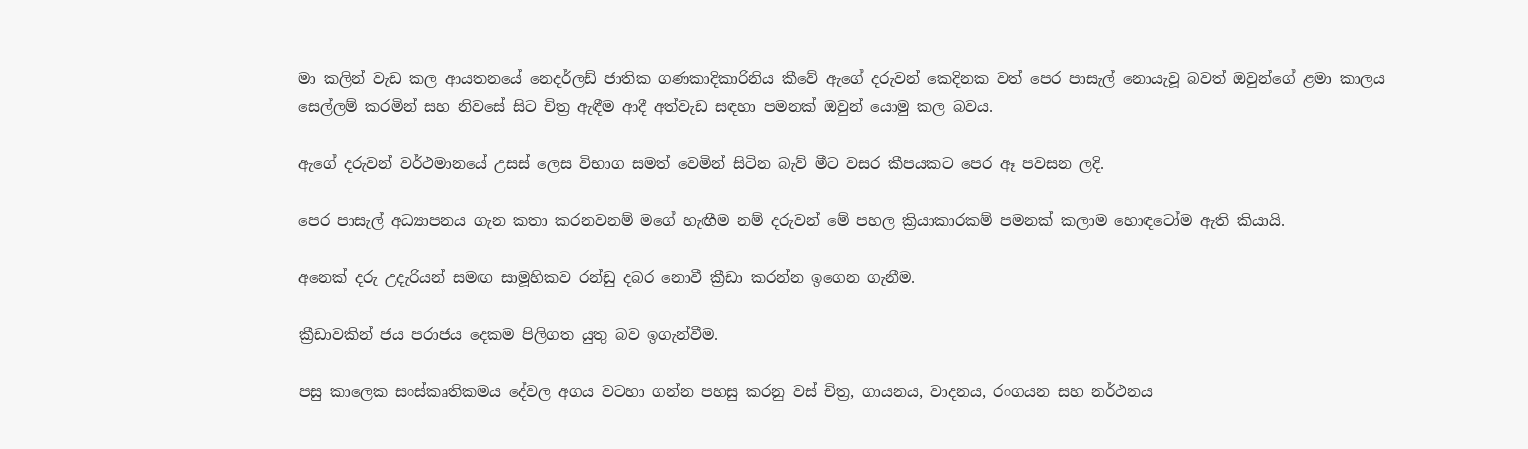මා කලින් වැඩ කල ආයතනයේ නෙදර්ලඩ් ජාතික ගණකාදිකාරිනිය කීවේ ඇගේ දරුවන් කෙදිනක වත් පෙර පාසැල් නොයැවූ බවත් ඔවුන්ගේ ළමා කාලය සෙල්ලම් කරමින් සහ නිවසේ සිට චිත්‍ර ඇඳීම ආදී අත්වැඩ සඳහා පමනක් ඔවුන් යොමු කල බවය.

ඇගේ දරුවන් වර්ථමානයේ උසස් ලෙස විභාග සමත් වෙමින් සිටින බැව් මීට වසර කීපයකට පෙර ඈ පවසන ලදි.

පෙර පාසැල් අධ්‍යාපනය ගැන කතා කරනවනම් මගේ හැඟීම නම් දරුවන් මේ පහල ක්‍රියාකාරකම් පමනක් කලාම හොඳටෝම ඇති කියායි.

අනෙක් දරු උදැරියන් සමඟ සාමූහිකව රන්ඩු දබර නොවී ක්‍රීඩා කරන්න ඉගෙන ගැනීම.

ක්‍රීඩාවකින් ජය පරාජය දෙකම පිලිගත යුතු බව ඉගැන්වීම.

පසු කාලෙක සංස්කෘතිකමය දේවල අගය වටහා ගන්න පහසු කරනු වස් චිත්‍ර, ගායනය, වාදනය, රංගයන සහ නර්ථනය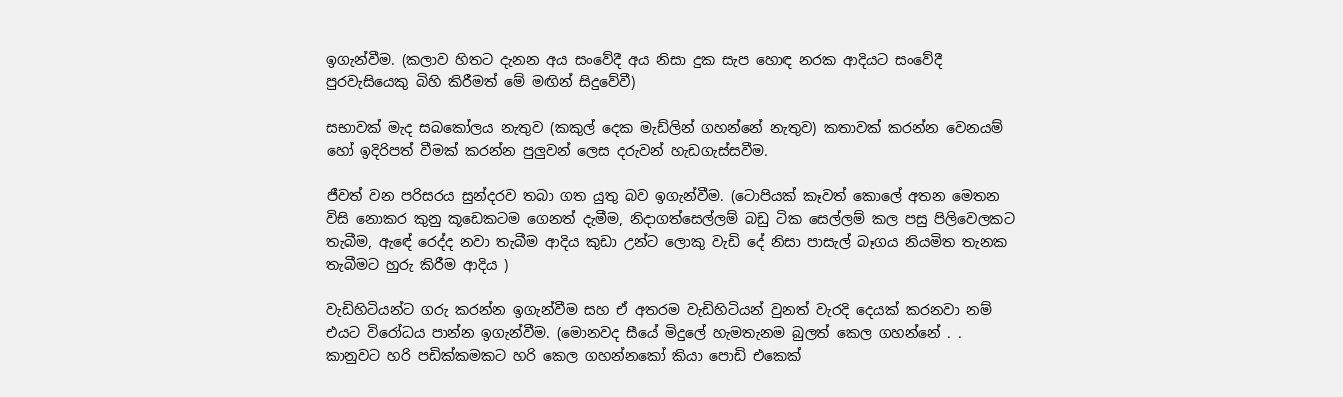ඉගැන්වීම. (කලාව හිතට දැනන අය සංවේදී අය නිසා දුක සැප හොඳ නරක ආදියට සංවේදී පුරවැසියෙකු බිහි කිරීමත් මේ මඟින් සිදුවේවී)

සභාවක් මැද සබකෝලය නැතුව (කකුල් දෙක මැඩ්ලින් ගහන්නේ නැතුව) කතාවක් කරන්න වෙනයම් හෝ ඉදිරිපත් වීමක් කරන්න පුලුවන් ලෙස දරුවන් හැඩගැස්සවීම.

ජීවත් වන පරිසරය සුන්දරව තබා ගත යුතු බව ඉගැන්වීම. (ටොපියක් කෑවත් කොලේ අතන මෙතන විසි නොකර කුනු කූඩෙකටම ගෙනත් දැමීම, නිදාගත්සෙල්ලම් බඩු ටික සෙල්ලම් කල පසු පිලිවෙලකට තැබීම, ඇඳේ රෙද්ද නවා තැබීම ආදිය කුඩා උන්ට ලොකු වැඩි දේ නිසා පාසැල් බෑගය නියමිත තැනක තැබීමට හුරු කිරීම ආදිය )

වැඩිහිටියන්ට ගරු කරන්න ඉගැන්වීම සහ ඒ අතරම වැඩිහිටියන් වුනත් වැරදි දෙයක් කරනවා නම් එයට විරෝධය පාන්න ඉගැන්වීම. (මොනවද සීයේ මිදුලේ හැමතැනම බුලත් කෙල ගහන්නේ . . කානුවට හරි පඩික්කමකට හරි කෙල ගහන්නකෝ කියා පොඩි එකෙක්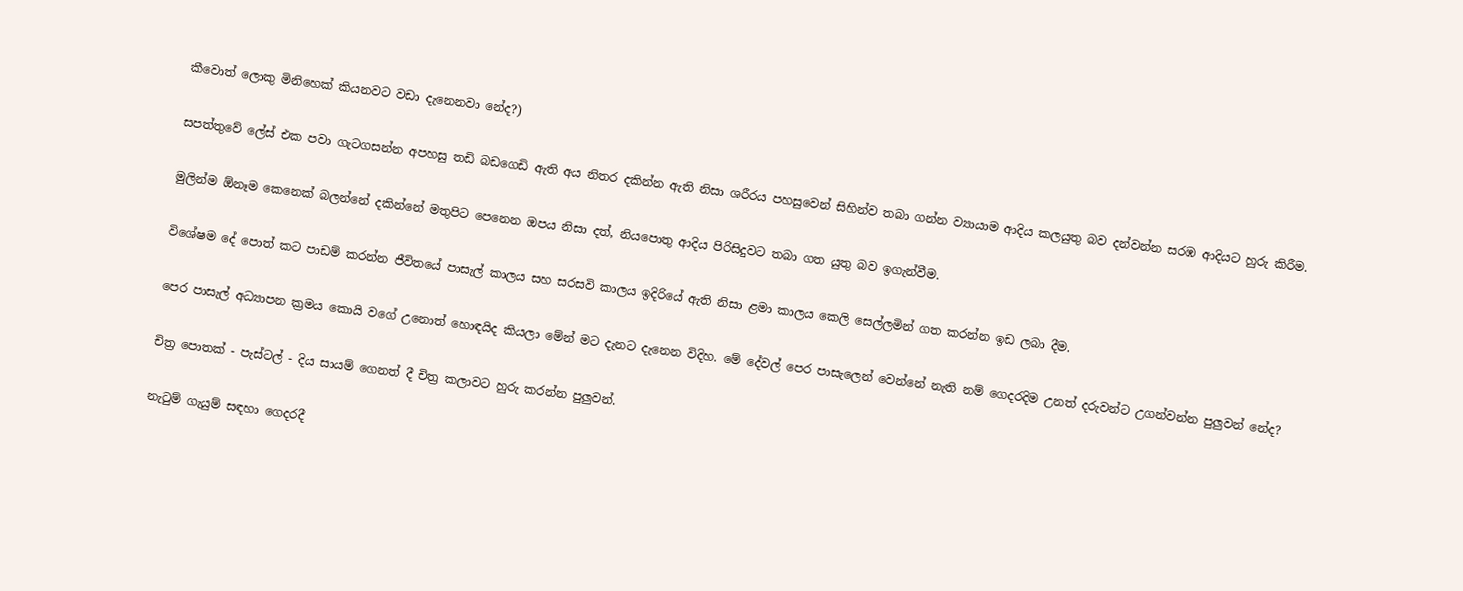කීවොත් ලොකු මිනිහෙක් කියනවට වඩා දැනෙනවා නේද?)

සපත්තුවේ ලේස් එක පවා ගැටගසන්න අපහසු තඩි බඩගෙඩි ඇති අය නිතර දකින්න ඇති නිසා ශරීරය පහසුවෙන් සිහින්ව තබා ගන්න ව්‍යායාම ආදිය කලයුතු බව දන්වන්න සරඹ ආදියට හුරු කිරීම.

මුලින්ම ඕනෑම කෙනෙක් බලන්නේ දකින්නේ මතුපිට පෙනෙන ඔපය නිසා දත්, නියපොතු ආදිය පිරිසිදුවට තබා ගත යුතු බව ඉගැන්වීම.

විශේෂම දේ පොත් කට පාඩම් කරන්න ජීවිතයේ පාසැල් කාලය සහ සරසවි කාලය ඉදිරියේ ඇති නිසා ළමා කාලය කෙලි සෙල්ලමින් ගත කරන්න ඉඩ ලබා දීම.

පෙර පාසැල් අධ්‍යාපන ක්‍රමය කොයි වගේ උනොත් හොඳයිද කියලා මේන් මට දැනට දැනෙන විදිහ. මේ දේවල් පෙර පාසැලෙන් වෙන්නේ නැති නම් ගෙදරදිම උනත් දරුවන්ට උගන්වන්න පුලුවන් නේද?

චිත්‍ර පොතක් - පැස්ටල් - දිය සායම් ගෙනත් දී චිත්‍ර කලාවට හුරු කරන්න පුලුවන්.

නැටුම් ගැයුම් සඳහා ගෙදරදී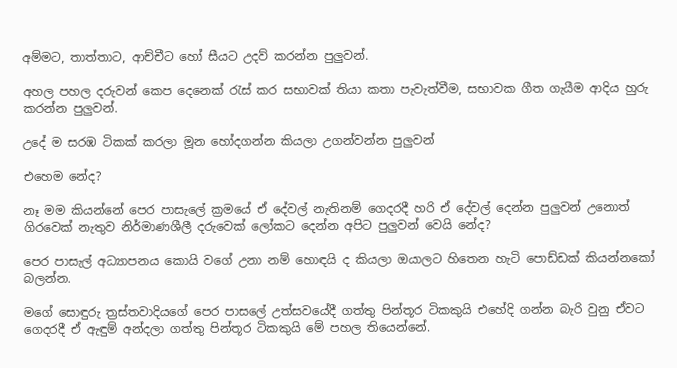අම්මට, තාත්තාට, ආච්චීට හෝ සීයට උදව් කරන්න පුලුවන්.

අහල පහල දරුවන් කෙප දෙනෙක් රැස් කර සභාවක් තියා කතා පැවැත්වීම, සභාවක ගීත ගැයීම ආදිය හුරු කරන්න පුලුවන්.

උදේ ම සරඹ ටිකක් කරලා මූන හෝදගන්න කියලා උගන්වන්න පුලුවන්

එහෙම නේද?

නෑ මම කියන්නේ පෙර පාසැලේ ක්‍රමයේ ඒ දේවල් නැතිනම් ගෙදරදී හරි ඒ දේවල් දෙන්න පුලුවන් උනොත් ගිරවෙක් නැතුව නිර්මාණශීලී දරුවෙක් ලෝකට දෙන්න අපිට පුලුවන් වෙයි නේද?

පෙර පාසැල් අධ්‍යාපනය කොයි වගේ උනා නම් හොඳයි ද කියලා ඔයාලට හිතෙන හැටි පොඩ්ඩක් කියන්නකෝ බලන්න.

මගේ සොඳුරු ත්‍රස්තවාදියගේ පෙර පාසලේ උත්සවයේදී ගත්තු පින්තූර ටිකකුයි එහේදි ගන්න බැරි වුනු ඒවට ගෙදරදී ඒ ඇඳුම් අන්දලා ගත්තු පින්තූර ටිකකුයි මේ පහල තියෙන්නේ.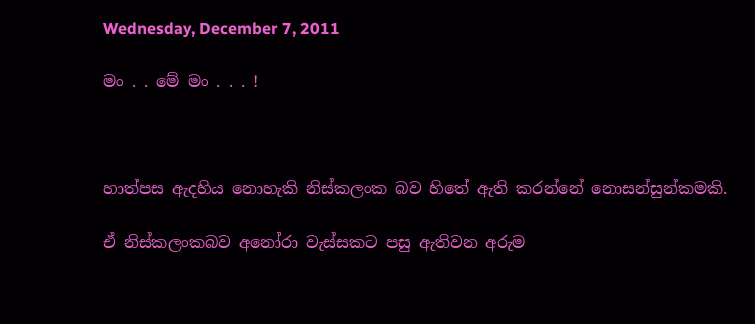Wednesday, December 7, 2011

මං . . මේ මං . . . !



හාත්පස ඇදහිය නොහැකි නිස්කලංක බව හිතේ ඇති කරන්නේ නොසන්සුන්කමකි.

ඒ නිස්කලංකබව අනෝරා වැස්සකට පසු ඇතිවන අරුම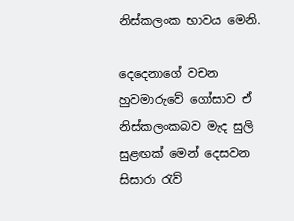නිස්කලංක භාවය මෙනි.

දෙදෙනාගේ වචන හුවමාරුවේ ගෝසාව ඒ නිස්කලංකබව මැද සුලි සුළඟක් මෙන් දෙසවන සිසාරා රැව්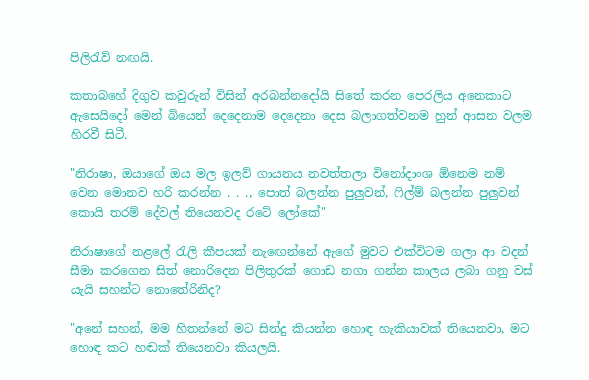පිලිරැව් නඟයි.

කතාබහේ දිගුව කවුරුන් විසින් අරබන්නදෝයි සිතේ කරන පෙරලිය අනෙකාට ඇසෙයිදෝ මෙන් බියෙන් දෙදෙනාම දෙදෙනා දෙස බලාගත්වනම හුන් ආසන වලම හිරවී සිටී.

"නිරාෂා, ඔයාගේ ඔය මල ඉලව් ගායනය නවත්තලා විනෝදාංශ ඕනෙම නම් වෙන මොනව හරි කරන්න . . ., පොත් බලන්න පුලුවන්, ෆිල්ම් බලන්න පුලුවන් කොයි තරම් දේවල් තියෙනවද රටේ ලෝකේ"

නිරාෂාගේ නළලේ රැලි කීපයක් නැඟෙන්නේ ඇගේ මුවට එක්විටම ගලා ආ වදන් සීමා කරගෙන සිත් නොරිදෙන පිලිතුරක් ගොඩ නගා ගන්න කාලය ලබා ගනු වස් යැයි සහන්ට නොතේරිනිද?

"අනේ සහන්, මම හිතන්නේ මට සින්දු කියන්න හොඳ හැකියාවක් තියෙනවා, මට හොඳ කට හඬක් තියෙනවා කියලයි.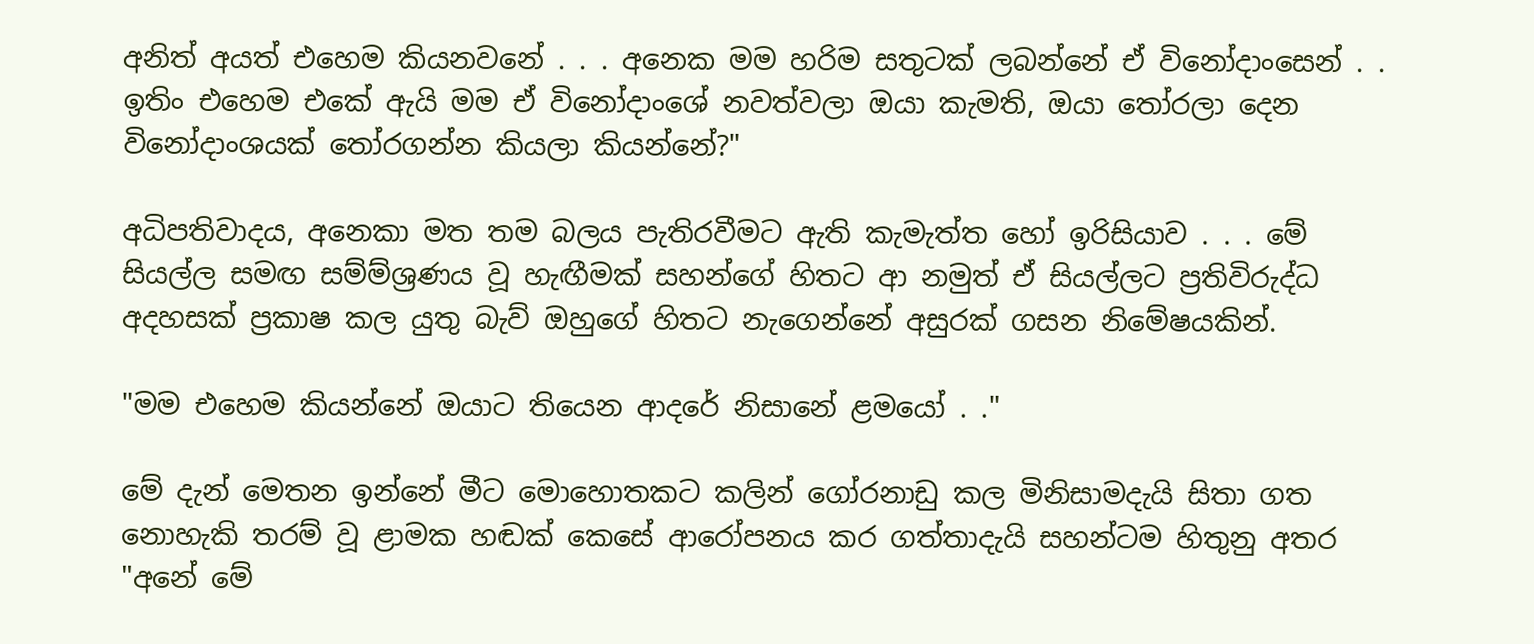අනිත් අයත් එහෙම කියනවනේ . . . අනෙක මම හරිම සතුටක් ලබන්නේ ඒ විනෝදාංසෙන් . . ඉතිං එහෙම එකේ ඇයි මම ඒ විනෝදාංශේ නවත්වලා ඔයා කැමති, ඔයා තෝරලා දෙන විනෝදාංශයක් තෝරගන්න කියලා කියන්නේ?"

අධිපතිවාදය, අනෙකා මත තම බලය පැතිරවීමට ඇති කැමැත්ත හෝ ඉරිසියාව . . . මේ සියල්ල සමඟ සම්ම්ශ්‍රණය වූ හැඟීමක් සහන්ගේ හිතට ආ නමුත් ඒ සියල්ලට ප්‍රතිවිරුද්ධ අදහසක් ප්‍රකාෂ කල යුතු බැව් ඔහුගේ හිතට නැගෙන්නේ අසුරක් ගසන නිමේෂයකින්.

"මම එහෙම කියන්නේ ඔයාට තියෙන ආදරේ නිසානේ ළමයෝ . ."

මේ දැන් මෙතන ඉන්නේ මීට මොහොතකට කලින් ගෝරනාඩු කල මිනිසාමදැයි සිතා ගත නොහැකි තරම් වූ ළාමක හඬක් කෙසේ ආරෝපනය කර ගත්තාදැයි සහන්ටම හිතුනු අතර "අනේ මේ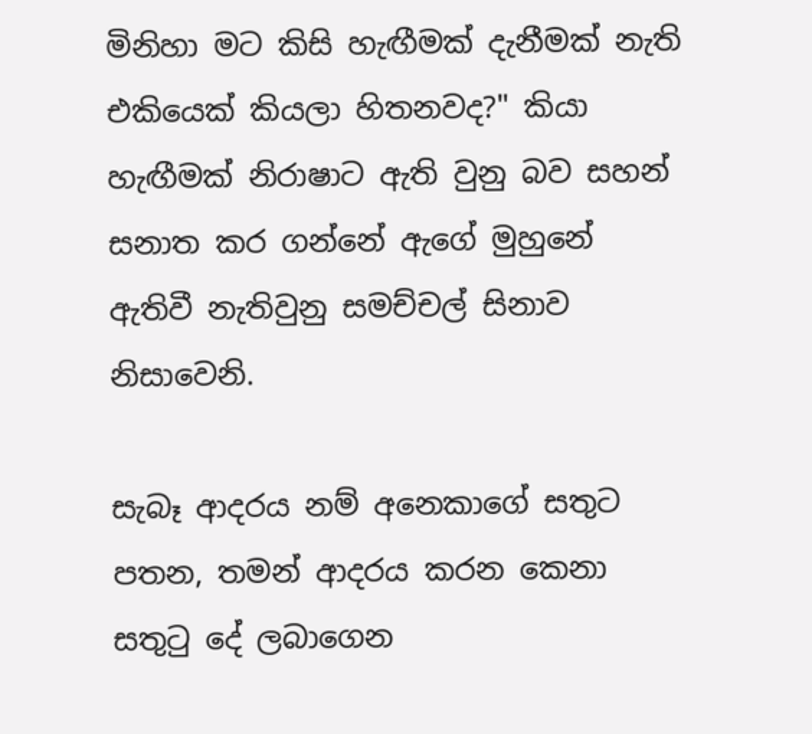මිනිහා මට කිසි හැඟීමක් දැනීමක් නැති එකියෙක් කියලා හිතනවද?" කියා හැඟීමක් නිරාෂාට ඇති වුනු බව සහන් සනාත කර ගන්නේ ඇගේ මුහුනේ ඇතිවී නැතිවුනු සමච්චල් සිනාව නිසාවෙනි.

සැබෑ ආදරය නම් අනෙකාගේ සතුට පතන, තමන් ආදරය කරන කෙනා සතුටු දේ ලබාගෙන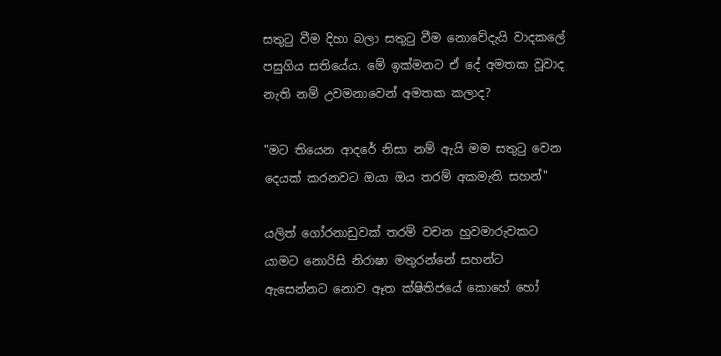සතුටු වීම දිහා බලා සතුටු වීම නොවේදැයි වාදකලේ පසුගිය සතියේය. මේ ඉක්මනට ඒ දේ අමතක වූවාද නැති නම් උවමනාවෙන් අමතක කලාද?

"මට තියෙන ආදරේ නිසා නම් ඇයි මම සතුටු වෙන දෙයක් කරනවට ඔයා ඔය තරම් අකමැති සහන්"

යලිත් ගෝරනාඩුවක් තරම් වචන හුවමාරුවකට යාමට නොරිසි නිරාෂා මතුරන්නේ සහන්ට ඇසෙන්නට නොව ඈත ක්ෂිතිජයේ කොහේ හෝ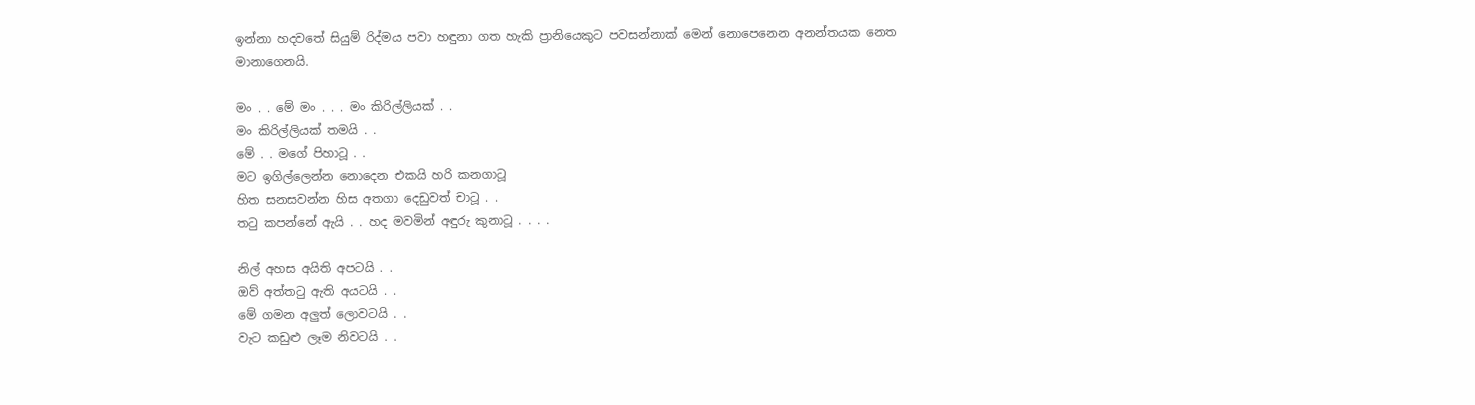ඉන්නා හදවතේ සියුම් රිද්මය පවා හඳුනා ගත හැකි ප්‍රානියෙකුට පවසන්නාක් මෙන් නොපෙනෙන අනන්තයක නෙත මානාගෙනයි.

මං . . මේ මං . . . මං කිරිල්ලියක් . .
මං කිරිල්ලියක් තමයි . .
මේ . . මගේ පිහාටූ . .
මට ඉගිල්ලෙන්න නොදෙන එකයි හරි කනගාටූ
හිත සනසවන්න හිස අතගා දෙඩුවත් චාටූ . .
තටු කපන්නේ ඇයි . . හද මවමින් අඳුරු කුනාටූ . . . .

නිල් අහස අයිති අපටයි . .
ඔව් අත්තටු ඇති අයටයි . .
මේ ගමන අලුත් ලොවටයි . .
වැට කඩුළු ලෑම නිවටයි . .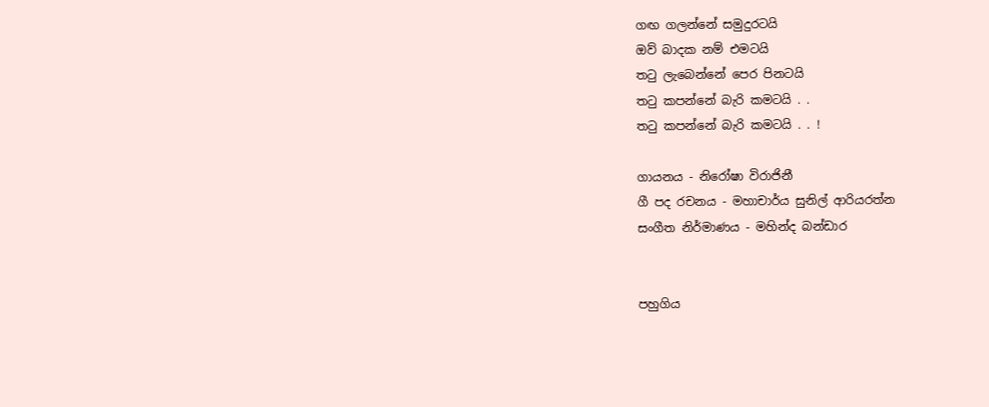ගඟ ගලන්නේ සමුදුරටයි
ඔව් බාදක නම් එමටයි
තටු ලැබෙන්නේ පෙර පිනටයි
තටු කපන්නේ බැරි කමටයි . .
තටු කපන්නේ බැරි කමටයි . . !

ගායනය - නිරෝෂා විරාජිනී
ගී පද රචනය - මහාචාර්ය සුනිල් ආරියරත්න
සංගීත නිර්මාණය - මහින්ද බන්ඩාර


පහුගිය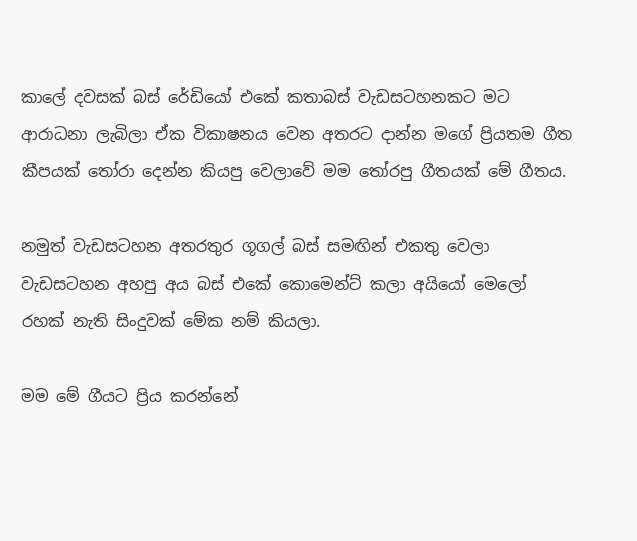කාලේ දවසක් බස් රේඩියෝ එකේ කතාබස් වැඩසටහනකට මට ආරාධනා ලැබිලා ඒක විකාෂනය වෙන අතරට දාන්න මගේ ප්‍රියතම ගීත කීපයක් තෝරා දෙන්න කියපු වෙලාවේ මම තෝරපු ගීතයක් මේ ගීතය.

නමුත් වැඩසටහන අතරතුර ගූගල් බස් සමඟින් එකතු වෙලා වැඩසටහන අහපු අය බස් එකේ කොමෙන්ට් කලා අයියෝ මෙලෝ රහක් නැති සිංදුවක් මේක නම් කියලා.

මම මේ ගීයට ප්‍රිය කරන්නේ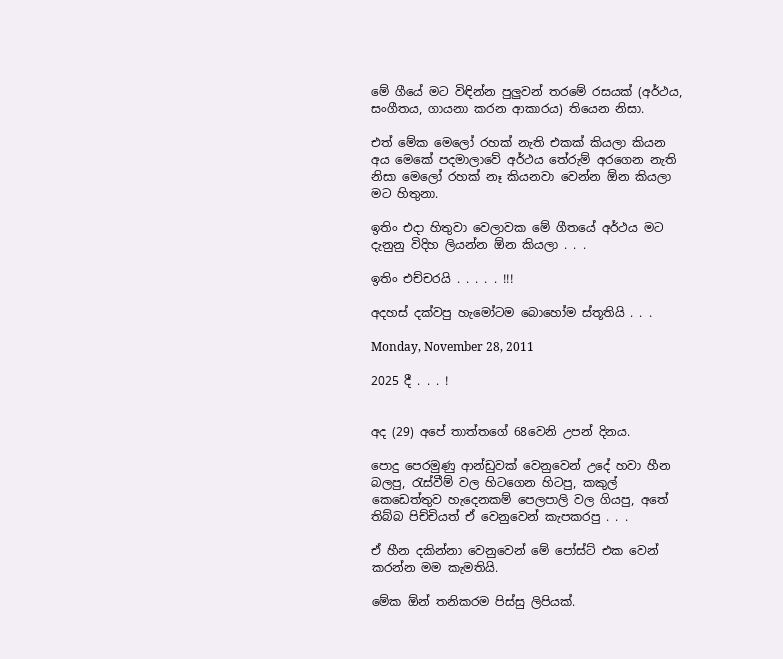මේ ගීයේ මට විඳින්න පුලුවන් තරමේ රසයක් (අර්ථය, සංගීතය, ගායනා කරන ආකාරය) තියෙන නිසා.

එත් මේක මෙලෝ රහක් නැති එකක් කියලා කියන අය මෙකේ පදමාලාවේ අර්ථය තේරුම් අරගෙන නැති නිසා මෙලෝ රහක් නෑ කියනවා වෙන්න ඕන කියලා මට හිතුනා.

ඉතිං එදා හිතුවා වෙලාවක මේ ගීතයේ අර්ථය මට දැනුනු විදිහ ලියන්න ඕන කියලා . . .

ඉතිං එච්චරයි . . . . . !!!

අදහස් දක්වපු හැමෝටම බොහෝම ස්තූතියි . . .

Monday, November 28, 2011

2025 දී . . . !


අද (29) අපේ තාත්තගේ 68වෙනි උපන් දිනය.

පොදු පෙරමුණු ආන්ඩුවක් වෙනුවෙන් උදේ හවා හීන බලපු, රැස්වීම් වල හිටගෙන හිටපු, කකුල් කෙඩෙත්තුව හැදෙනකම් පෙලපාලි වල ගියපු, අතේ තිබ්බ පිච්චියත් ඒ වෙනුවෙන් කැපකරපු . . .

ඒ හීන දකින්නා වෙනුවෙන් මේ පෝස්ට් එක වෙන් කරන්න මම කැමතියි.

මේක ඕන් තනිකරම පිස්සු ලිපියක්.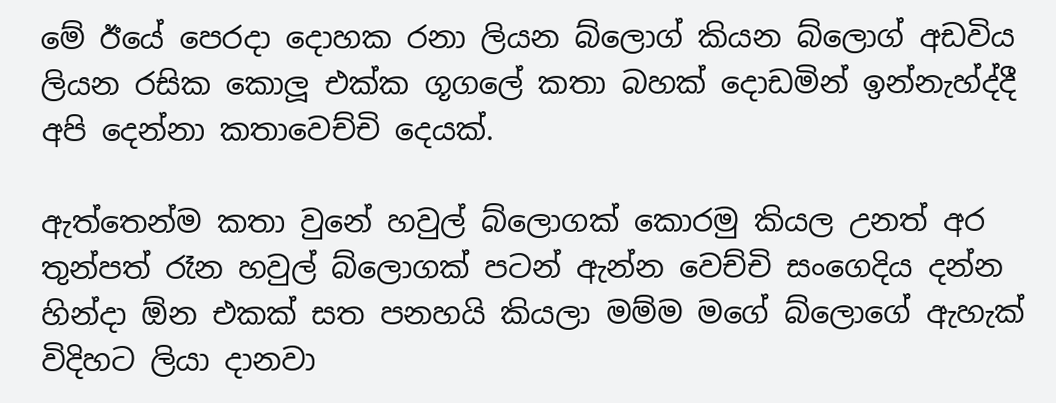මේ ඊයේ පෙරදා දොහක රනා ලියන බ්ලොග් කියන බ්ලොග් අඩවිය ලියන රසික කොලූ එක්ක ගූගලේ කතා බහක් දොඩමින් ඉන්නැහ්ද්දී අපි දෙන්නා කතාවෙච්චි දෙයක්.

ඇත්තෙන්ම කතා වුනේ හවුල් බ්ලොගක් කොරමු කියල උනත් අර තුන්පත් රෑන හවුල් බ්ලොගක් පටන් ඇන්න වෙච්චි සංගෙදිය දන්න හින්දා ඕන එකක් සත පනහයි කියලා මම්ම මගේ බ්ලොගේ ඇහැක් විදිහට ලියා දානවා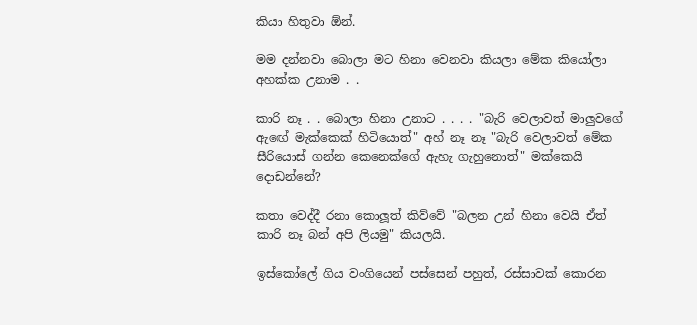කියා හිතුවා ඕන්.

මම දන්නවා බොලා මට හිනා වෙනවා කියලා මේක කියෝලා අහක්ක උනාම . .

කාරි නෑ . . බොලා හිනා උනාට . . . . "බැරි වෙලාවත් මාලුවගේ ඇඟේ මැක්කෙක් හිටියොත්" අහ් නෑ නෑ "බැරි වෙලාවත් මේක සීරියොස් ගන්න කෙනෙක්ගේ ඇහැ ගැහුනොත්" මක්කෙයි දොඩන්නේ?

කතා වෙද්දී රනා කොලූත් කිව්වේ "බලන උන් හිනා වෙයි ඒත් කාරි නෑ බන් අපි ලියමු" කියලයි.

ඉස්කෝලේ ගිය වංගියෙන් පස්සෙන් පහුත්, රස්සාවක් කොරන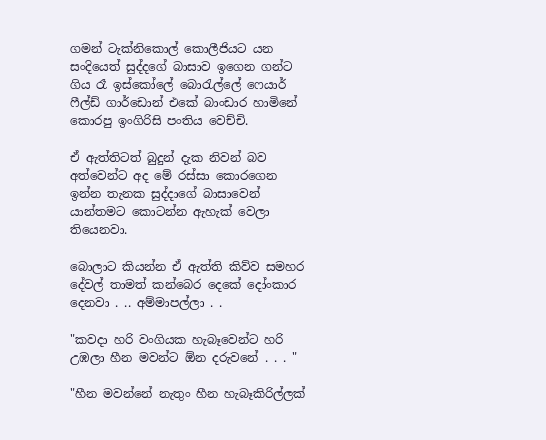ගමන් ටැක්නිකොල් කොලීජියට යන සංදියෙත් සුද්දගේ බාසාව ඉගෙන ගන්ට ගිය රෑ ඉස්කෝලේ බොරැල්ලේ ෆෙයාර් ෆීල්ඩ් ගාර්ඩොන් එකේ බාංඩාර හාමිනේ කොරපු ඉංගිරිසි පංතිය වෙච්චි.

ඒ ඇත්තිටත් බුදුන් දැක නිවන් බව අත්වෙන්ට අද මේ රස්සා කොරගෙන ඉන්න තැනක සුද්දාගේ බාසාවෙන් යාන්තමට කොටන්න ඇහැක් වෙලා තියෙනවා.

බොලාට කියන්න ඒ ඇත්ති කිව්ව සමහර දේවල් තාමත් කන්බෙර දෙකේ දෝංකාර දෙනවා . .. අම්මාපල්ලා . .

"කවදා හරි වංගියක හැබෑවෙන්ට හරි උඹලා හීන මවන්ට ඕන දරුවනේ . . . "

"හීන මවන්නේ නැතුං හීන හැබෑකිරිල්ලක්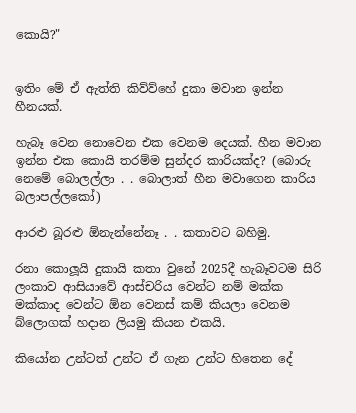කොයි?"


ඉතිං මේ ඒ ඇත්ති කිව්ව්හේ දුකා මවාන ඉන්න හීනයක්.

හැබෑ වෙන නොවෙන එක වෙනම දෙයක්. හීන මවාන ඉන්න එක කොයි තරම්ම සුන්දර කාරියක්ද? (බොරු නෙමේ බොලල්ලා . . බොලාත් හීන මවාගෙන කාරිය බලාපල්ලකෝ)

ආරළු බූරළු ඕනැන්නේනෑ . . කතාවට බහිමු.

රනා කොලූයි දුකායි කතා වුනේ 2025දී හැබෑවටම සිරි ලංකාව ආසියාවේ ආස්චරිය වෙන්ට නම් මක්ක මක්කාද වෙන්ට ඕන වෙනස් කම් කියලා වෙනම බ්ලොගක් හදාන ලියමු කියන එකයි.

කියෝන උන්ටත් උන්ට ඒ ගැන උන්ට හිතෙන දේ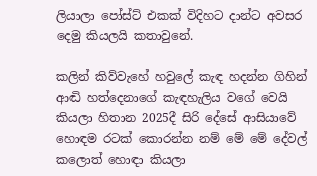ලියාලා පෝස්ට් එකක් විදිහට දාන්ට අවසර දෙමු කියලයි කතාවුනේ.

කලින් කිව්වැහේ හවුලේ කැඳ හදන්න ගිහින් ආඬි හත්දෙනාගේ කැඳහැලිය වගේ වෙයි කියලා හිතාන 2025දී සිරි දේසේ ආසියාවේ හොඳම රටක් කොරන්න නම් මේ මේ දේවල් කලොත් හොඳා කියලා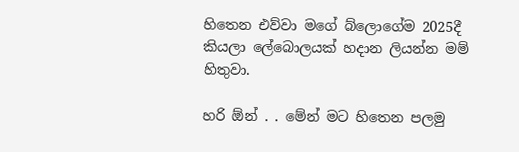හිතෙන එව්වා මගේ බ්ලොගේම 2025දී කියලා ලේබොලයක් හදාන ලියන්න මම් හිතුවා.

හරි ඕන් . . මේන් මට හිතෙන පලමු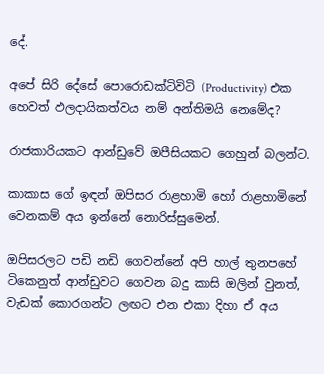දේ.

අපේ සිරි දේසේ පොරොඩක්ටිවිටි (Productivity) එක හෙවත් ඵලදායිකත්වය නම් අන්තිමයි නෙමේද?

රාජකාරියකට ආන්ඩුවේ ඔපීසියකට ගෙහුන් බලන්ට.

කාකාස ගේ ඉඳන් ඔපිසර රාළහාමි හෝ රාළහාමිනේ වෙනකම් අය ඉන්නේ නොරිස්සුමෙන්.

ඔපිසරලට පඩි නඩි ගෙවන්නේ අපි හාල් තුනපහේ ටිකෙනුත් ආන්ඩුවට ගෙවන බදු කාසි ඔලින් වුනත්, වැඩක් කොරගන්ට ලඟට එන එකා දිහා ඒ අය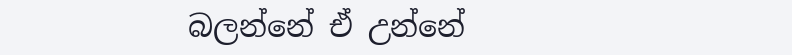බලන්නේ ඒ උන්නේ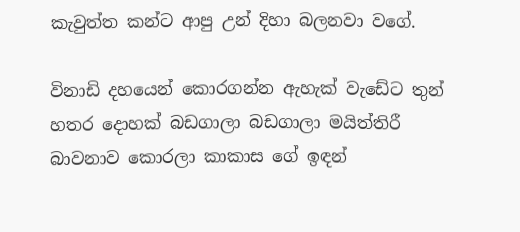කැවුත්ත කන්ට ආපු උන් දිහා බලනවා වගේ.

විනාඩි දහයෙන් කොරගන්න ඇහැක් වැඩේට තුන් හතර දොහක් බඩගාලා බඩගාලා මයිත්තිරී බාවනාව කොරලා කාකාස ගේ ඉඳන්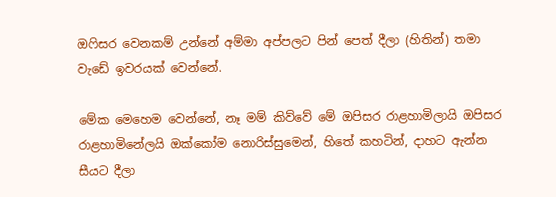ඔෆිසර වෙනකම් උන්නේ අම්මා අප්පලට පින් පෙත් දීලා (හිතින්) තමා වැඩේ ඉවරයක් වෙන්නේ.

මේක මෙහෙම වෙන්නේ, නෑ මම් කිව්වේ මේ ඔපිසර රාළහාමිලායි ඔපිසර රාළහාමිනේලයි ඔක්කෝම නොරිස්සුමෙන්, හිතේ කහටින්, දාහට ඇන්න සීයට දීලා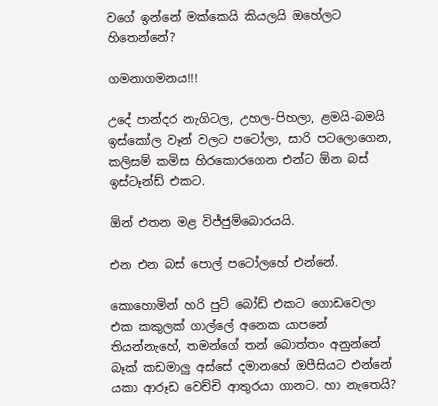වගේ ඉන්නේ මක්කෙයි කියලයි ඔහේලට හිතෙන්නේ?

ගමනාගමනය!!!

උදේ පාන්දර නැගිටල, උහල-පිහලා, ළමයි-බමයි ඉස්කෝල වෑන් වලට පටෝලා, සාරි පටලොගෙන, කලිසම් කමිස හිරකොරගෙන එන්ට ඕන බස් ඉස්ටෑන්ඩ් එකට.

ඕන් එතන මළ විජ්ජුම්බොරයයි.

එන එන බස් පොල් පටෝලහේ එන්නේ.

කොහොමින් හරි පුට් බෝඩ් එකට ගොඩවෙලා එක කකුලක් ගාල්ලේ අනෙක යාපනේ තියන්නැහේ, තමන්ගේ තන් බොත්තං අනුන්නේ බෑක් කඩමාලු අස්සේ දමානහේ ඔපීසියට එන්නේ යකා ආරූඩ වෙච්චි ආතුරයා ගානට. හා නැතෙයි?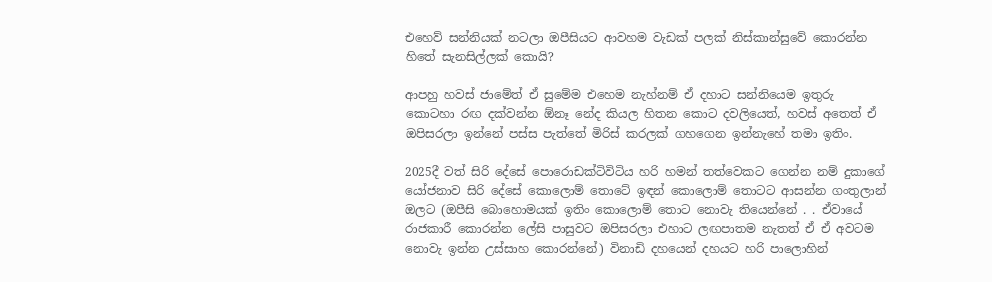එහෙව් සන්නියක් නටලා ඔපීසියට ආවහම වැඩක් පලක් නිස්කාන්සුවේ කොරන්න හිතේ සැනසිල්ලක් කොයි?

ආපහු හවස් ජාමේත් ඒ සුමේම එහෙම නැහ්නම් ඒ දහාට සන්නියෙම ඉතුරු කොටහා රඟ දක්වන්න ඕනෑ නේද කියල හිතන කොට දවලියෙත්, හවස් අතෙත් ඒ ඔපිසරලා ඉන්නේ පස්ස පැත්තේ මිරිස් කරලක් ගහගෙන ඉන්නැහේ තමා ඉතිං.

2025දී වත් සිරි දේසේ පොරොඩක්ටිවිටිය හරි හමන් තත්වෙකට ගෙන්න නම් දුකාගේ යෝජනාව සිරි දේසේ කොලොම් තොටේ ඉඳන් කොලොම් තොටට ආසන්න ගංතුලාන් ඔලට (ඔපීසි බොහොමයක් ඉතිං කොලොම් තොට නොවැ තියෙන්නේ . . ඒවායේ රාජකාරී කොරන්න ලේසි පාසුවට ඔපිසරලා එහාට ලඟපාතම නැතත් ඒ ඒ අවටම නොවැ ඉන්න උස්සාහ කොරන්නේ) විනාඩි දහයෙන් දහයට හරි පාලොහින්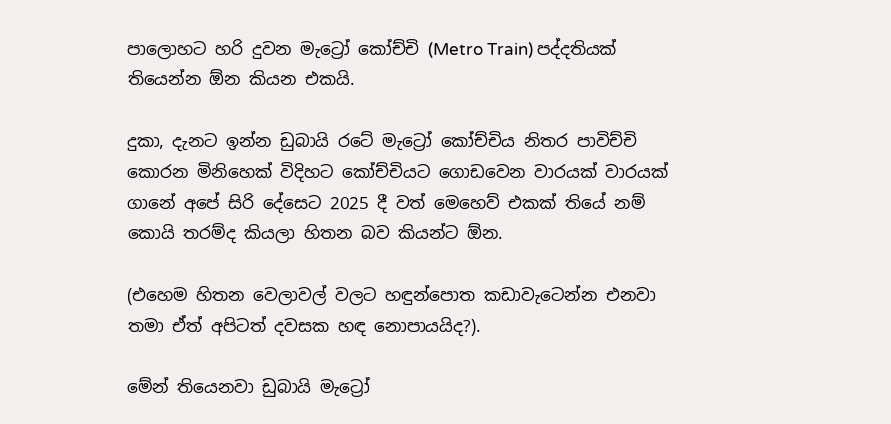පාලොහට හරි දුවන මැට්‍රෝ කෝච්චි (Metro Train) පද්දතියක් තියෙන්න ඕන කියන එකයි.

දුකා, දැනට ඉන්න ඩුබායි රටේ මැට්‍රෝ කෝච්චිය නිතර පාවිච්චි කොරන මිනිහෙක් විදිහට කෝච්චියට ගොඩවෙන වාරයක් වාරයක් ගානේ අපේ සිරි දේසෙට 2025 දී වත් මෙහෙව් එකක් තියේ නම් කොයි තරම්ද කියලා හිතන බව කියන්ට ඕන.

(එහෙම හිතන වෙලාවල් වලට හඳුන්පොත කඩාවැටෙන්න එනවා තමා ඒත් අපිටත් දවසක හඳ නොපායයිද?).

මේන් තියෙනවා ඩුබායි මැට්‍රෝ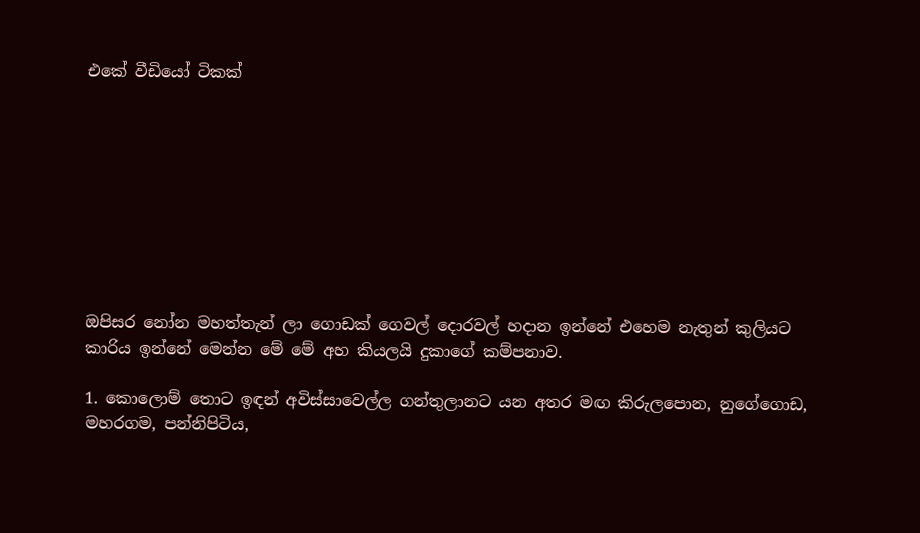එකේ වීඩියෝ ටිකක්









ඔපිසර නෝන මහත්තැන් ලා ගොඩක් ගෙවල් දොරවල් හදාන ඉන්නේ එහෙම නැතුන් කුලියට කාරිය ඉන්නේ මෙන්න මේ මේ අහ කියලයි දුකාගේ කම්පනාව.

1. කොලොම් තොට ඉඳන් අවිස්සාවෙල්ල ගන්තුලානට යන අතර මඟ කිරුලපොන, නුගේගොඩ, මහරගම, පන්නිපිටිය,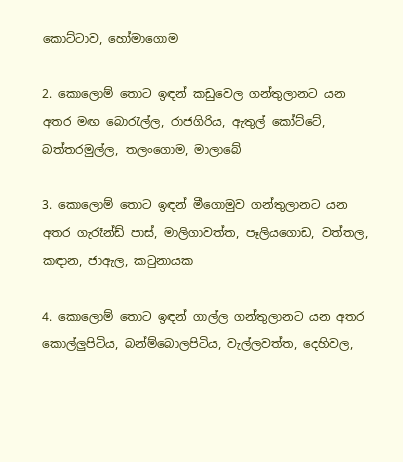කොට්ටාව, හෝමාගොම

2. කොලොම් තොට ඉඳන් කඩුවෙල ගන්තුලානට යන අතර මඟ බොරැල්ල, රාජගිරිය, ඇතුල් කෝට්ටේ, බත්තරමුල්ල, තලංගොම, මාලාබේ

3. කොලොම් තොට ඉඳන් මීගොමුව ගන්තුලානට යන අතර ගැරෑන්ඩ් පාස්, මාලිගාවත්ත, පෑලියගොඩ, වත්තල, කඳාන, ජාඇල, කටුනායක

4. කොලොම් තොට ඉඳන් ගාල්ල ගන්තුලානට යන අතර කොල්ලුපිටිය, බන්ම්බොලපිටිය, වැල්ලවත්ත, දෙහිවල,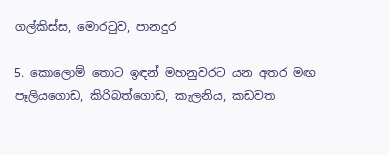ගල්කිස්ස, මොරටුව, පානදුර

5. කොලොම් තොට ඉඳන් මහනුවරට යන අතර මඟ පෑලියගොඩ, කිරිබත්ගොඩ, කැලනිය, කඩවත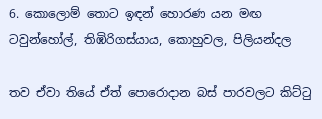6. කොලොම් තොට ඉඳන් හොරණ යන මඟ ටවුන්හෝල්, තිඹිරිගස්යාය, කොහුවල, පිලියන්දල

තව ඒවා තියේ ඒත් පොරොදාන බස් පාරවලට කිට්ටු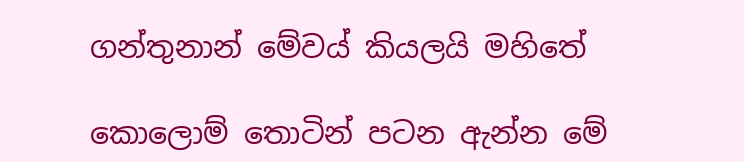ගන්තුනාන් මේවය් කියලයි මහිතේ

කොලොම් තොටින් පටන ඇන්න මේ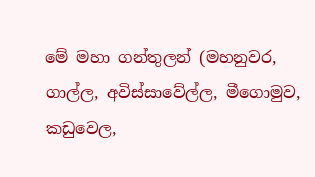මේ මහා ගන්තුලන් (මහනුවර, ගාල්ල, අවිස්සාවේල්ල, මීගොමුව, කඩුවෙල,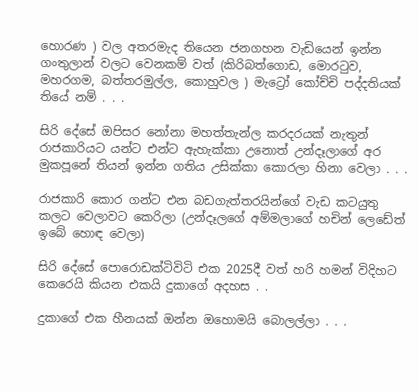හොරණ ) වල අතරමැද තියෙන ජනගහන වැඩියෙන් ඉන්න ගංතුලාන් වලට වෙනකම් වත් (කිරිබත්ගොඩ, මොරටුව, මහරගම, බත්තරමුල්ල, කොහුවල ) මැට්‍රෝ කෝච්චි පද්දතියක් තියේ නම් . . .

සිරි දේසේ ඔපිසර නෝනා මහත්තැන්ල කරදරයක් නැතුන් රාජකාරියට යන්ට එන්ට ඇහැක්කා උනොත් උන්දෑලාගේ අර මුකපූනේ තියන් ඉන්න ගතිය උසික්කා කොරලා හිනා වෙලා . . .

රාජකාරි කොර ගන්ට එන බඩගැත්තරයින්ගේ වැඩ කටයුතු කලට වෙලාවට කෙරිලා (උන්දෑලගේ අම්මලාගේ හචින් ලෙඩේත් ඉබේ හොඳ වෙලා)

සිරි දේසේ පොරොඩක්ටිවිටි එක 2025දී වත් හරි හමන් විදිහට කෙරෙයි කියන එකයි දුකාගේ අදහස . .

දුකාගේ එක හීනයක් ඔන්න ඔහොමයි බොලල්ලා . . .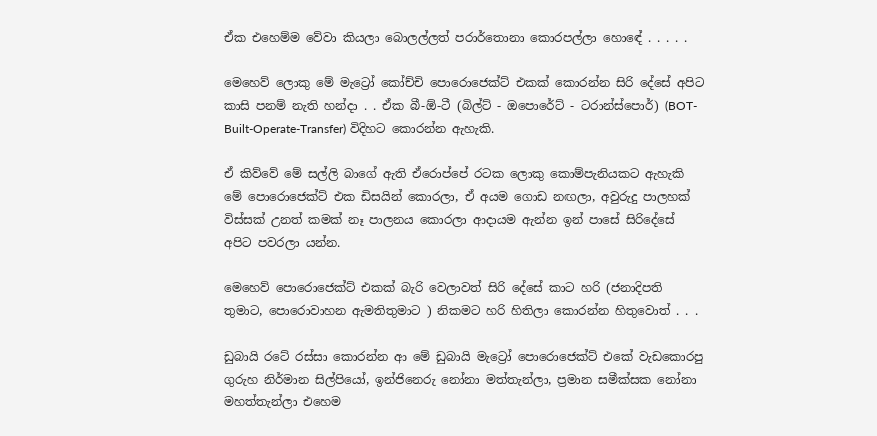ඒක එහෙම්ම වේවා කියලා බොලල්ලත් පරාර්තොනා කොරපල්ලා හොඳේ . . . . .

මෙහෙව් ලොකු මේ මැට්‍රෝ කෝච්චි පොරොජෙක්ට් එකක් කොරන්න සිරි දේසේ අපිට කාසි පනම් නැති හන්දා . . ඒක බී-ඕ-ටී (බිල්ට් - ඔපොරේට් - ටරාන්ස්පොර්) (BOT-Built-Operate-Transfer) විදිහට කොරන්න ඇහැකි.

ඒ කිව්වේ මේ සල්ලි බාගේ ඇති ඒරොප්පේ රටක ලොකු කොම්පැනියකට ඇහැකි මේ පොරොජෙක්ට් එක ඩිසයින් කොරලා, ඒ අයම ගොඩ නඟලා, අවුරුදු පාලහක් විස්සක් උනත් කමක් නෑ පාලනය කොරලා ආදායම ඇන්න ඉන් පාසේ සිරිදේසේ අපිට පවරලා යන්න.

මෙහෙව් පොරොජෙක්ට් එකක් බැරි වෙලාවත් සිරි දේසේ කාට හරි (ජනාදිපති තුමාට, පොරොවාහන ඇමතිතුමාට ) නිකමට හරි හිතිලා කොරන්න හිතුවොත් . . .

ඩුබායි රටේ රස්සා කොරන්න ආ මේ ඩුබායි මැට්‍රෝ පොරොජෙක්ට් එකේ වැඩකොරපු ගුරුහ නිර්මාන සිල්පියෝ, ඉන්ජිනෙරු නෝනා මත්තැන්ලා, ප්‍රමාන සමීක්සක නෝනා මහත්තැන්ලා එහෙම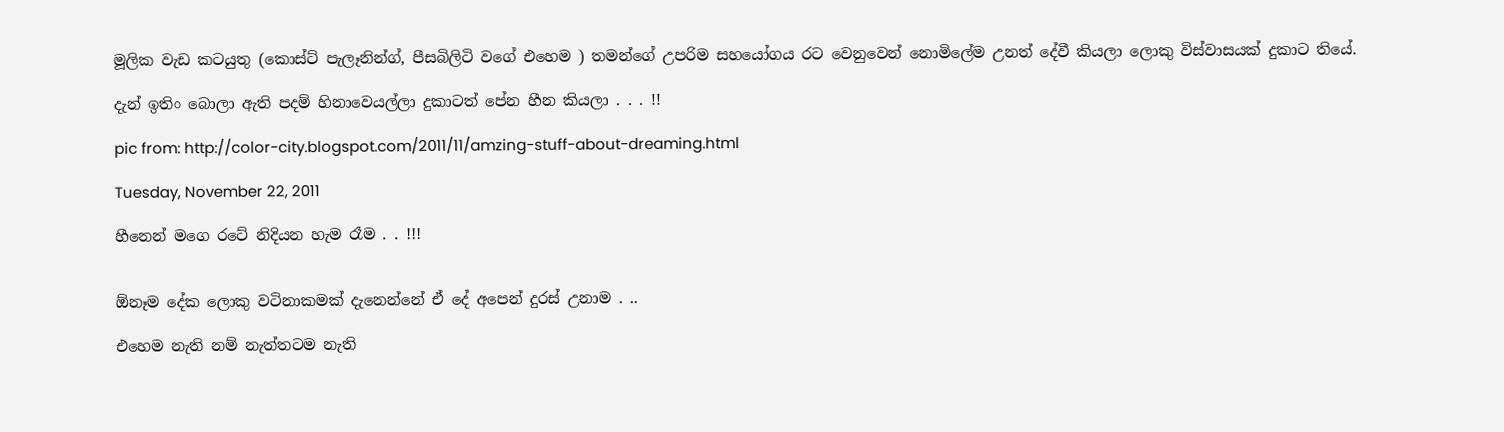මූලික වැඩ කටයුතු (කොස්ට් පැලෑනින්ග්, පීසබිලිටි වගේ එහෙම ) තමන්ගේ උපරිම සහයෝගය රට වෙනුවෙන් නොමිලේම උනත් දේවී කියලා ලොකු විස්වාසයක් දුකාට තියේ.

දැන් ඉතිං බොලා ඇති පදම් හිනාවෙයල්ලා දුකාටත් පේන හීන කියලා . . . !!

pic from: http://color-city.blogspot.com/2011/11/amzing-stuff-about-dreaming.html

Tuesday, November 22, 2011

හීනෙන් මගෙ රටේ නිදියන හැම රෑම . . !!!


ඕනෑම දේක ලොකු වටිනාකමක් දැනෙන්නේ ඒ දේ අපෙන් දුරස් උනාම . ..

එහෙම නැති නම් නැත්තටම නැති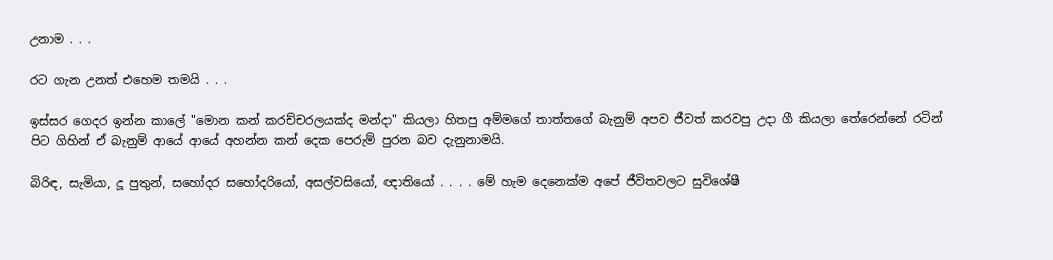උනාම . . .

රට ගැන උනත් එහෙම තමයි . . .

ඉස්සර ගෙදර ඉන්න කාලේ "මොන කන් කරච්චරලයක්ද මන්දා" කියලා හිතපු අම්මගේ තාත්තගේ බැනුම් අපව ජීවත් කරවපු උදා ගී කියලා තේරෙන්නේ රටින් පිට ගිහින් ඒ බැනුම් ආයේ ආයේ අහන්න කන් දෙක පෙරුම් පුරන බව දැනුනාමයි.

බිරිඳ, සැමියා, දූ පුතුන්, සහෝදර සහෝදරියෝ, අසල්වසියෝ, ඥාතියෝ . . . . මේ හැම දෙනෙක්ම අපේ ජීවිතවලට සුවිශේෂී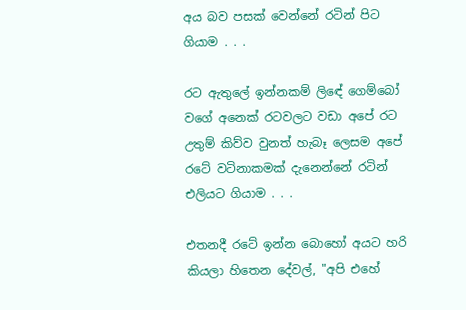අය බව පසක් වෙන්නේ රටින් පිට ගියාම . . .

රට ඇතුලේ ඉන්නකම් ලිඳේ ගෙම්බෝ වගේ අනෙක් රටවලට වඩා අපේ රට උතුම් කිව්ව වුනත් හැබෑ ලෙසම අපේ රටේ වටිනාකමක් දැනෙන්නේ රටින් එලියට ගියාම . . .

එතනදී රටේ ඉන්න බොහෝ අයට හරි කියලා හිතෙන දේවල්, "අපි එහේ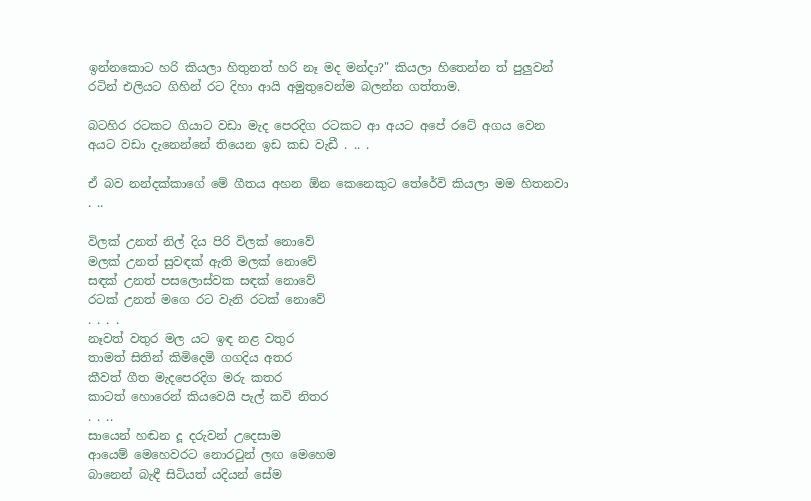ඉන්නකොට හරි කියලා හිතුනත් හරි නෑ මද මන්දා?" කියලා හිතෙන්න ත් පුලුවන් රටින් එලියට ගිහින් රට දිහා ආයි අමුතුවෙන්ම බලන්න ගත්තාම.

බටහිර රටකට ගියාට වඩා මැද පෙරදිග රටකට ආ අයට අපේ රටේ අගය වෙන අයට වඩා දැනෙන්නේ තියෙන ඉඩ කඩ වැඩී . .. .

ඒ බව නන්දක්කාගේ මේ ගීතය අහන ඕන කෙනෙකුට තේරේවි කියලා මම හිතනවා . ..

විලක් උනත් නිල් දිය පිරි විලක් නොවේ
මලක් උනත් සුවඳක් ඇති මලක් නොවේ
සඳක් උනත් පසලොස්වක සඳක් නොවේ
රටක් උනත් මගෙ රට වැනි රටක් නොවේ
. . . .
නෑවත් වතුර මල යට ඉඳ නළ වතුර
තාමත් සිතින් කිමිදෙමි ගගදිය අතර
කීවත් ගීත මැදපෙරදිග මරු කතර
කාටත් හොරෙන් කියවෙයි පැල් කවි නිතර
. . ..
සායෙන් හඬන දූ දරුවන් උදෙසාම
ආයෙම් මෙහෙවරට නොරටුන් ලඟ මෙහෙම
බානෙන් බැඳී සිටියත් යදියන් සේම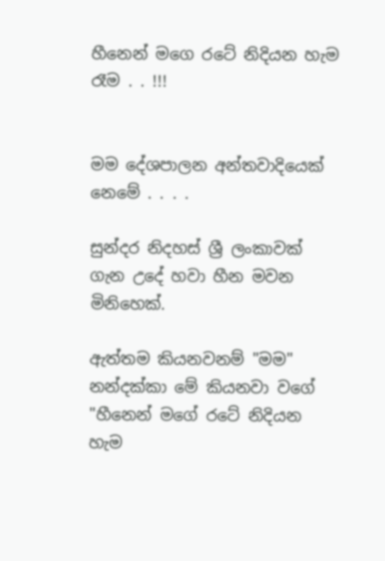හීනෙන් මගෙ රටේ නිදියන හැම රෑම . . !!!


මම දේශපාලන අන්තවාදියෙක් නෙමේ . . . .

සුන්දර නිදහස් ශ්‍රී ලංකාවක් ගැන උදේ හවා හීන මවන මිනිහෙක්.

ඇත්තම කියනවනම් "මම" නන්දක්කා මේ කියනවා වගේ "හීනෙන් මගේ රටේ නිදියන හැම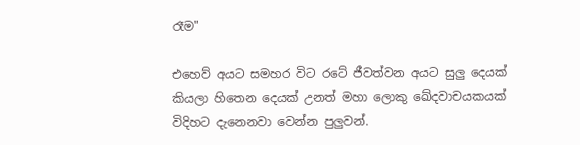රෑම"

එහෙව් අයට සමහර විට රටේ ජීවත්වන අයට සුලු දෙයක් කියලා හිතෙන දෙයක් උනත් මහා ලොකු ඛේදවාචයකයක් විදිහට දැනෙනවා වෙන්න පුලුවන්.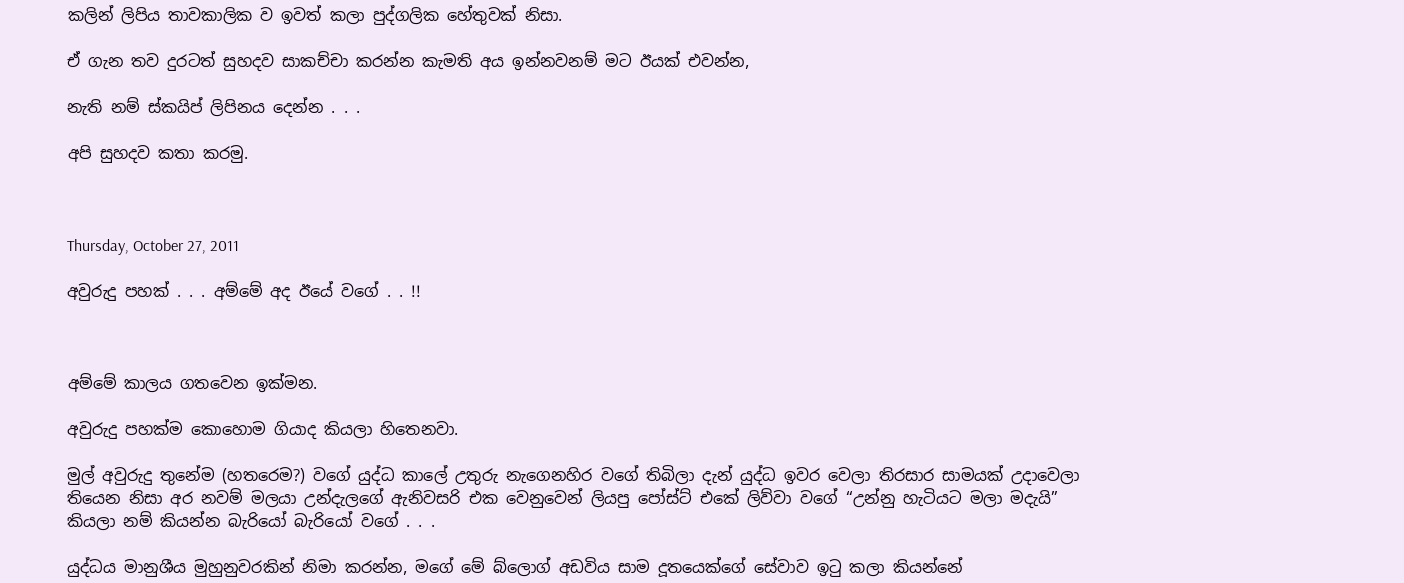කලින් ලිපිය තාවකාලික ව ඉවත් කලා පුද්ගලික හේතුවක් නිසා.

ඒ ගැන තව දුරටත් සුහදව සාකච්චා කරන්න කැමති අය ඉන්නවනම් මට ඊයක් එවන්න,

නැති නම් ස්කයිප් ලිපිනය දෙන්න . . .

අපි සුහදව කතා කරමු.



Thursday, October 27, 2011

අවුරුදු පහක් . . . අම්මේ අද ඊයේ වගේ . . !!



අම්මේ කාලය ගතවෙන ඉක්මන.

අවුරුදු පහක්ම කොහොම ගියාද කියලා හිතෙනවා.

මුල් අවුරුදු තුනේම (හතරෙම?) වගේ යුද්ධ කාලේ උතුරු නැගෙනහිර වගේ තිබිලා දැන් යුද්ධ ඉවර වෙලා තිරසාර සාමයක් උදාවෙලා තියෙන නිසා අර නවම් මලයා උන්දැලගේ ඇනිවසරි එක වෙනුවෙන් ලියපු පෝස්ට් එකේ ලිව්වා වගේ “උන්නු හැටියට මලා මදැයි” කියලා නම් කියන්න බැරියෝ බැරියෝ වගේ . . .

යුද්ධය මානුශීය මුහුනුවරකින් නිමා කරන්න, මගේ මේ බ්ලොග් අඩවිය සාම දූතයෙක්ගේ සේවාව ඉටු කලා කියන්නේ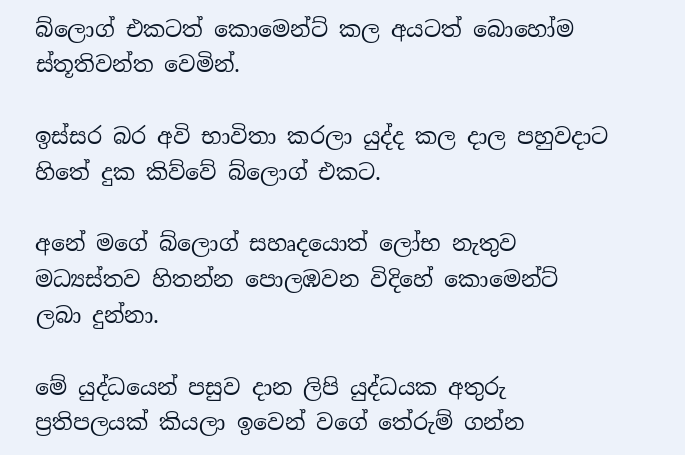බ්ලොග් එකටත් කොමෙන්ට් කල අයටත් බොහෝම ස්තූතිවන්ත වෙමින්.

ඉස්සර බර අවි භාවිතා කරලා යුද්ද කල දාල පහුවදාට හිතේ දුක කිව්වේ බ්ලොග් එකට.

අනේ මගේ බ්ලොග් සහෘදයොත් ලෝභ නැතුව මධ්‍යස්තව හිතන්න පොලඹවන විදිහේ කොමෙන්ට් ලබා දුන්නා.

මේ යුද්ධයෙන් පසුව දාන ලිපි යුද්ධයක අතුරු ප්‍රතිපලයක් කියලා ඉවෙන් වගේ තේරුම් ගන්න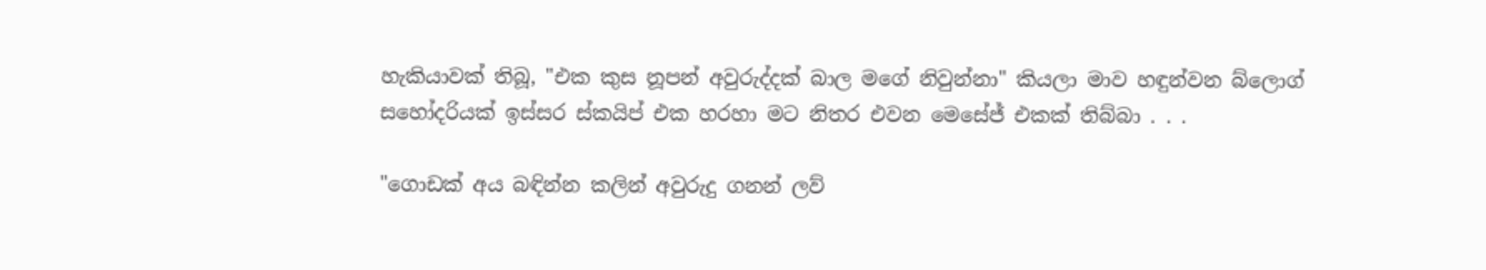හැකියාවක් තිබූ, "එක කුස නූපන් අවුරුද්දක් බාල මගේ නිවුන්නා" කියලා මාව හඳුන්වන බ්ලොග් සහෝදරියක් ඉස්සර ස්කයිප් එක හරහා මට නිතර එවන මෙසේජ් එකක් තිබ්බා . . .

"ගොඩක් අය බඳින්න කලින් අවුරුදු ගනන් ලව්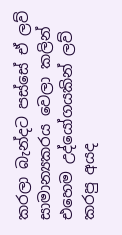කරලා බැන්දට පස්සේ ඒ ලව් සාමාන්‍යකරය වෙලා කලින් එහෙම උද්යෝගයකින් ලව් කරපු අයද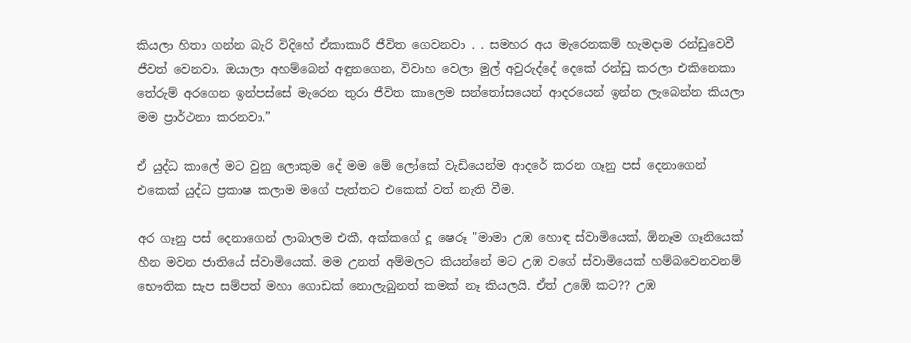කියලා හිතා ගන්න බැරි විදිහේ ඒකාකාරී ජීවිත ගෙවනවා . . සමහර අය මැරෙනකම් හැමදාම රන්ඩුවෙවී ජීවත් වෙනවා. ඔයාලා අහම්බෙන් අඳුනගෙන, විවාහ වෙලා මුල් අවුරුද්දේ දෙකේ රන්ඩු කරලා එකිනෙකා තේරුම් අරගෙන ඉන්පස්සේ මැරෙන තුරා ජීවිත කාලෙම සන්තෝසයෙන් ආදරයෙන් ඉන්න ලැබෙන්න කියලා මම ප්‍රාර්ථනා කරනවා.”

ඒ යුද්ධ කාලේ මට වුනු ලොකුම දේ මම මේ ලෝකේ වැඩියෙන්ම ආදරේ කරන ගෑනු පස් දෙනාගෙන් එකෙක් යුද්ධ ප්‍රකාෂ කලාම මගේ පැත්තට එකෙක් වත් නැති වීම.

අර ගෑනු පස් දෙනාගෙන් ලාබාලම එකී, අක්කගේ දූ ෂෙරූ "මාමා උඹ හොඳ ස්වාමියෙක්, ඕනෑම ගෑනියෙක් හීන මවන ජාතියේ ස්වාමියෙක්. මම උනත් අම්මලට කියන්නේ මට උඹ වගේ ස්වාමියෙක් හම්බවෙනවනම් භෞතික සැප සම්පත් මහා ගොඩක් නොලැබුනත් කමක් නෑ කියලයි. ඒත් උඹේ කට?? උඹ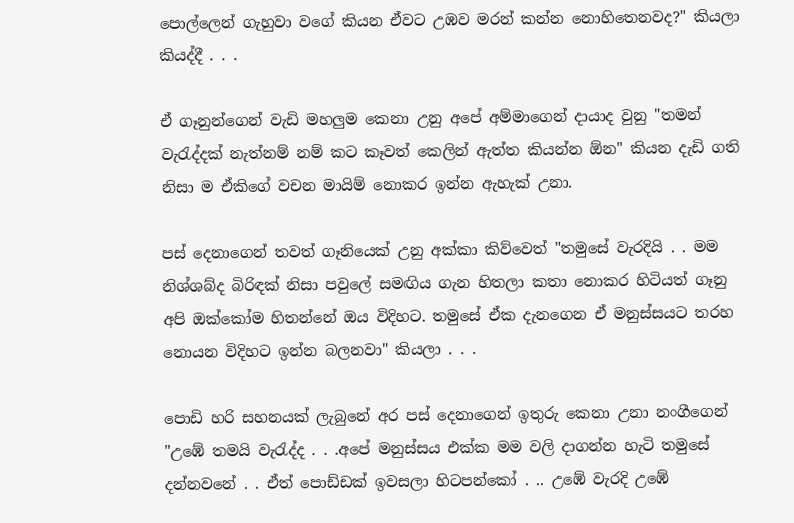පොල්ලෙන් ගැහුවා වගේ කියන ඒවට උඹව මරන් කන්න නොහිතෙනවද?" කියලා කියද්දී . . .

ඒ ගෑනුන්ගෙන් වැඩි මහලුම කෙනා උනු අපේ අම්මාගෙන් දායාද වුනු "තමන් වැරැද්දක් නැත්නම් නම් කට කෑවත් කෙලින් ඇත්ත කියන්න ඕන" කියන දැඩි ගති නිසා ම ඒකිගේ වචන මායිම් නොකර ඉන්න ඇහැක් උනා.

පස් දෙනාගෙන් තවත් ගෑනියෙක් උනු අක්කා කිව්වෙත් "තමුසේ වැරදියි . . මම නිශ්ශබ්ද බිරිඳක් නිසා පවුලේ සමඟිය ගැන හිතලා කතා නොකර හිටියත් ගෑනු අපි ඔක්කෝම හිතන්නේ ඔය විදිහට. තමුසේ ඒක දැනගෙන ඒ මනුස්සයට තරහ නොයන විදිහට ඉන්න බලනවා" කියලා . . .

පොඩි හරි සහනයක් ලැබුනේ අර පස් දෙනාගෙන් ඉතුරු කෙනා උනා නංගීගෙන් "උඹේ තමයි වැරැද්ද . . .අපේ මනුස්සය එක්ක මම වලි දාගන්න හැටි තමුසේ දන්නවනේ . . ඒත් පොඩ්ඩක් ඉවසලා හිටපන්කෝ . .. උඹේ වැරදි උඹේ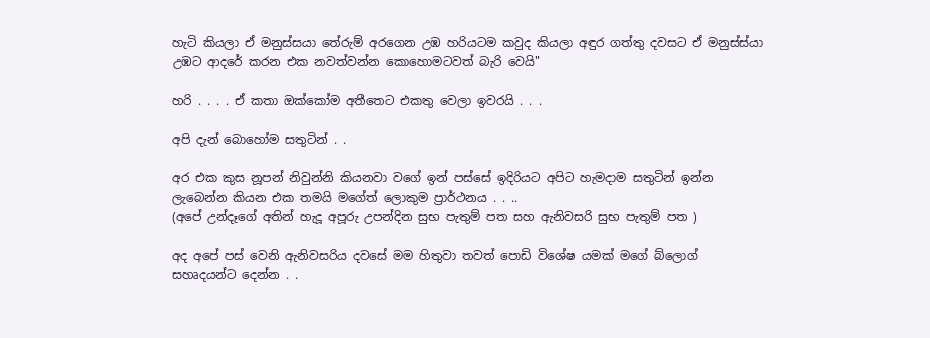හැටි කියලා ඒ මනුස්සයා තේරුම් අරගෙන උඹ හරියටම කවුද කියලා අඳුර ගත්තු දවසට ඒ මනුස්ස්යා උඹට ආදරේ කරන එක නවත්වන්න කොහොමටවත් බැරි වෙයි"

හරි . . . . ඒ කතා ඔක්කෝම අතීතෙට එකතු වෙලා ඉවරයි . . .

අපි දැන් බොහෝම සතුටින් . .

අර එක කුස නූපන් නිවුන්නි කියනවා වගේ ඉන් පස්සේ ඉදිරියට අපිට හැමදාම සතුටින් ඉන්න ලැබෙන්න කියන එක තමයි මගේත් ලොකුම ප්‍රාර්ථනය . . ..
(අපේ උන්දෑගේ අතින් හැදූ අපූරු උපන්දින සුභ පැතුම් පත සහ ඇනිවසරි සුභ පැතුම් පත )

අද අපේ පස් වෙනි ඇනිවසරිය දවසේ මම හිතුවා තවත් පොඩි විශේෂ යමක් මගේ බ්ලොග් සහෘදයන්ට දෙන්න . .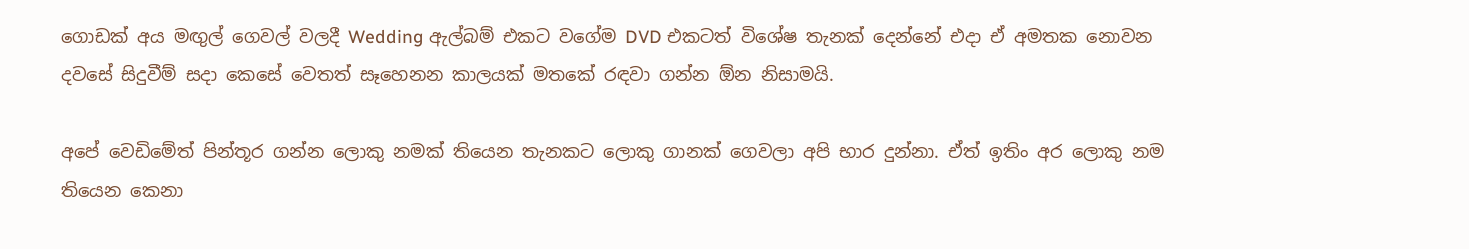ගොඩක් අය මඟුල් ගෙවල් වලදී Wedding ඇල්බම් එකට වගේම DVD එකටත් විශේෂ තැනක් දෙන්නේ එදා ඒ අමතක නොවන දවසේ සිදුවීම් සදා කෙසේ වෙතත් සෑහෙනන කාලයක් මතකේ රඳවා ගන්න ඕන නිසාමයි.

අපේ වෙඩිමේත් පින්තූර ගන්න ලොකු නමක් තියෙන තැනකට ලොකු ගානක් ගෙවලා අපි භාර දුන්නා. ඒත් ඉතිං අර ලොකු නම තියෙන කෙනා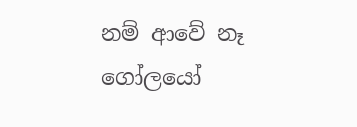නම් ආවේ නෑ ගෝලයෝ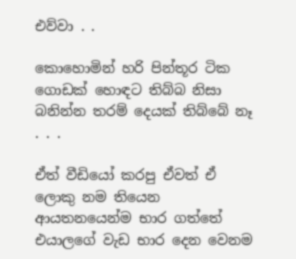එව්වා . .

කොහොමින් හරි පින්තූර ටික ගොඩක් හොඳට තිබ්බ නිසා බනින්න තරම් දෙයක් තිබ්බේ නෑ . . .

ඒත් වීඩියෝ කරපු ඒවත් ඒ ලොකු නම තියෙන ආයතනයෙන්ම භාර ගත්තේ එයාලගේ වැඩ භාර දෙන වෙනම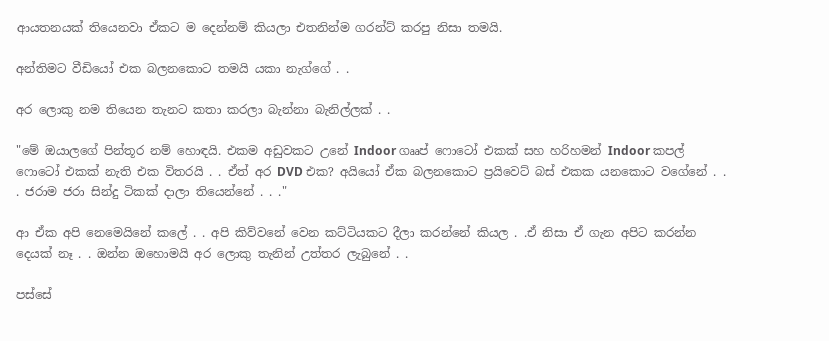ආයතනයක් තියෙනවා ඒකට ම දෙන්නම් කියලා එතනින්ම ගරන්ට් කරපු නිසා තමයි.

අන්තිමට වීඩියෝ එක බලනකොට තමයි යකා නැග්ගේ . .

අර ලොකු නම තියෙන තැනට කතා කරලා බැන්නා බැනිල්ලක් . .

"මේ ඔයාලගේ පින්තූර නම් හොඳයි. එකම අඩුවකට උනේ Indoor ගෲප් ෆොටෝ එකක් සහ හරිහමන් Indoor කපල් ෆොටෝ එකක් නැති එක විතරයි . . ඒත් අර DVD එක? අයියෝ ඒක බලනකොට ප්‍රයිවෙට් බස් එකක යනකොට වගේනේ . . . ජරාම ජරා සින්දු ටිකක් දාලා තියෙන්නේ . . ."

ආ ඒක අපි නෙමෙයිනේ කලේ . . අපි කිව්වනේ වෙන කට්ටියකට දීලා කරන්නේ කියල . .ඒ නිසා ඒ ගැන අපිට කරන්න දෙයක් නෑ . . ඔන්න ඔහොමයි අර ලොකු තැනින් උත්තර ලැබුනේ . .

පස්සේ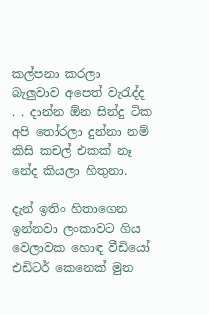කල්පනා කරලා බැලුවාව අපෙත් වැරැද්ද . . දාන්න ඕන සින්දු ටික අපි තෝරලා දුන්නා නම් කිසි කචල් එකක් නෑ නේද කියලා හිතුනා.

දැන් ඉතිං හිතාගෙන ඉන්නවා ලංකාවට ගිය වෙලාවක හොඳ වීඩියෝ එඩිටර් කෙනෙක් මුන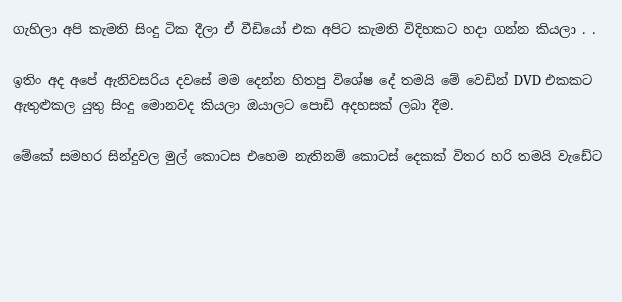ගැහිලා අපි කැමති සිංදු ටික දීලා ඒ වීඩියෝ එක අපිට කැමති විදිහකට හදා ගන්න කියලා . .

ඉතිං අද අපේ ඇනිවසරිය දවසේ මම දෙන්න හිතපු විශේෂ දේ තමයි මේ වෙඩින් DVD එකකට ඇතුළුකල යුතු සිංදු මොනවද කියලා ඔයාලට පොඩි අදහසක් ලබා දීම.

මේකේ සමහර සින්දුවල මුල් කොටස එහෙම නැතිනම් කොටස් දෙකක් විතර හරි තමයි වැඩේට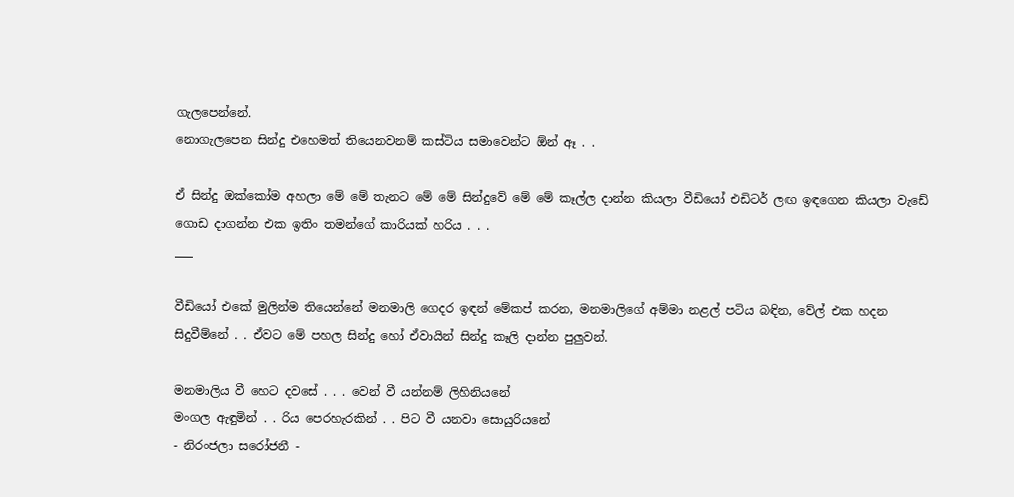ගැලපෙන්නේ.
නොගැලපෙන සින්දු එහෙමත් තියෙනවනම් කස්ටිය සමාවෙන්ට ඕන් ඈ . .

ඒ සින්දු ඔක්කෝම අහලා මේ මේ තැනට මේ මේ සින්දුවේ මේ මේ කෑල්ල දාන්න කියලා වීඩියෝ එඩිටර් ලඟ ඉඳගෙන කියලා වැඩේ ගොඩ දාගන්න එක ඉතිං තමන්ගේ කාරියක් හරිය . . .
___

වීඩියෝ එකේ මුලින්ම තියෙන්නේ මනමාලි ගෙදර ඉඳන් මේකප් කරන, මනමාලිගේ අම්මා නළල් පටිය බඳින, වේල් එක හදන සිදුවීම්නේ . . ඒවට මේ පහල සින්දු හෝ ඒවායින් සින්දු කෑලි දාන්න පුලුවන්.

මනමාලිය වී හෙට දවසේ . . . වෙන් වී යන්නම් ලිහිනියනේ
මංගල ඇඳුමින් . . රිය පෙරහැරකින් . . පිට වී යනවා සොයුරියනේ
- නිරංජලා සරෝජනී -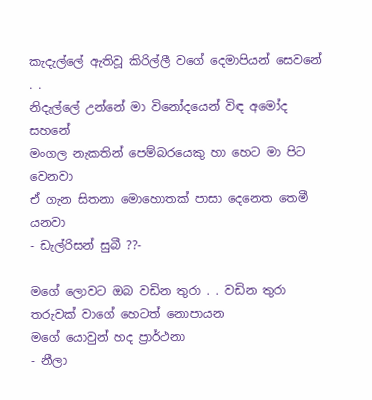කැදැල්ලේ ඇතිවූ කිරිල්ලී වගේ දෙමාපියන් සෙවනේ . .
නිදැල්ලේ උන්නේ මා විනෝදයෙන් විඳ අමෝද සහනේ
මංගල නැකතින් පෙම්බරයෙකු හා හෙට මා පිට වෙනවා
ඒ ගැන සිතනා මොහොතක් පාසා දෙනෙත තෙමී යනවා
- ඩැල්රිසන් සුබී ??-

මගේ ලොවට ඔබ වඩින තුරා . . වඩින තුරා
තරුවක් වාගේ හෙටත් නොපායන
මගේ යොවුන් හද ප්‍රාර්ථනා
- නීලා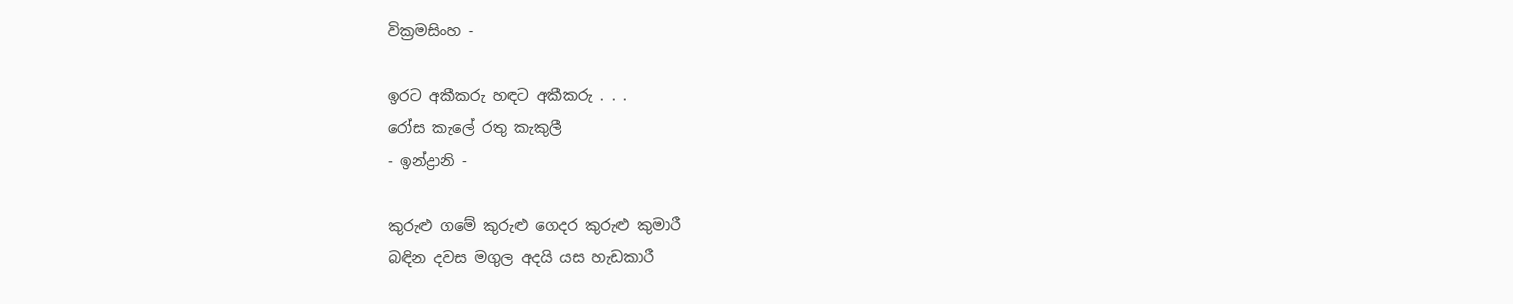වික්‍රමසිංහ -

ඉරට අකීකරු හඳට අකීකරු . . .
රෝස කැලේ රතු කැකුලී
- ඉන්ද්‍රානි -

කුරුළු ගමේ කුරුළු ගෙදර කුරුළු කුමාරී
බඳින දවස මගුල අදයි යස හැඩකාරී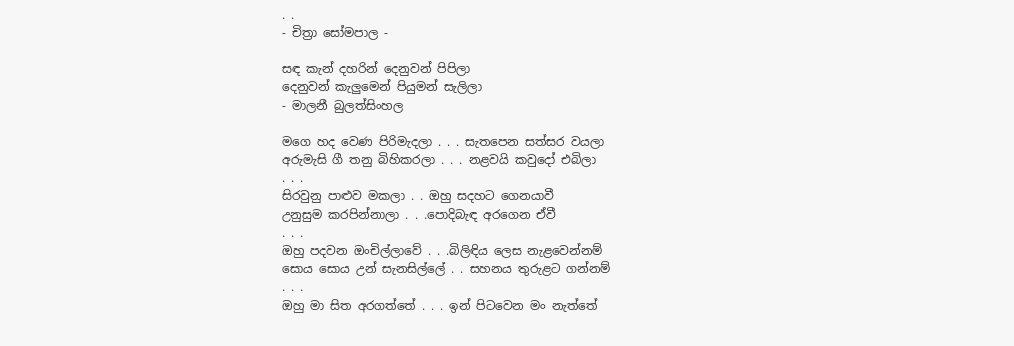. .
- චිත්‍රා සෝමපාල -

සඳ කැන් දහරින් දෙනුවන් පිපිලා
දෙනුවන් කැලුමෙන් පියුමන් සැලිලා
- මාලනී බුලත්සිංහල

මගෙ හද වෙණ පිරිමැදලා . . . සැතපෙන සත්සර වයලා
අරුමැසි ගී තනු බිහිකරලා . . . නළවයි කවුදෝ එබිලා
. . .
සිරවුනු පාළුව මකලා . . ඔහු සදහට ගෙනයාවී
උනුසුම කරපින්නාලා . . .පොදිබැඳ අරගෙන ඒවී
. . .
ඔහු පදවන ඔංචිල්ලාවේ . . .බිලිඳිය ලෙස නැළවෙන්නම්
සොය සොය උන් සැනසිල්ලේ . . සහනය තුරුළට ගන්නම්
. . .
ඔහු මා සිත අරගත්තේ . . . ඉන් පිටවෙන මං නැත්තේ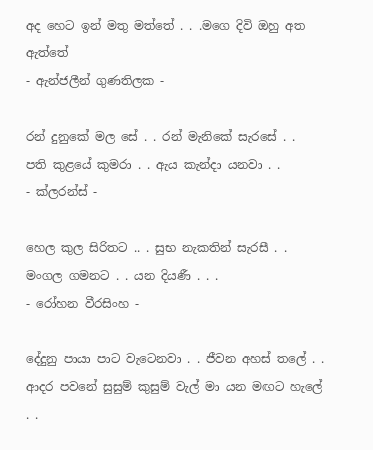අද හෙට ඉන් මතු මත්තේ . . .මගෙ දිවි ඔහු අත ඇත්තේ
- ඇන්ජලීන් ගුණතිලක -

රන් දුනුකේ මල සේ . . රන් මැනිකේ සැරසේ . .
පති කුළයේ කුමරා . . ඇය කැන්දා යනවා . .
- ක්ලරන්ස් -

හෙල කුල සිරිතට .. . සුභ නැකතින් සැරසී . .
මංගල ගමනට . . යන දියණී . . .
- රෝහන වීරසිංහ -

දේදුනු පායා පාට වැටෙනවා . . ජීවන අහස් තලේ . .
ආදර පවනේ සුසුම් කුසුම් වැල් මා යන මඟට හැලේ . .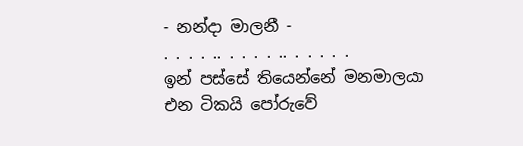- නන්දා මාලනී -
. . . . .. . . . . .. . . . . .
ඉන් පස්සේ තියෙන්නේ මනමාලයා එන ටිකයි පෝරුවේ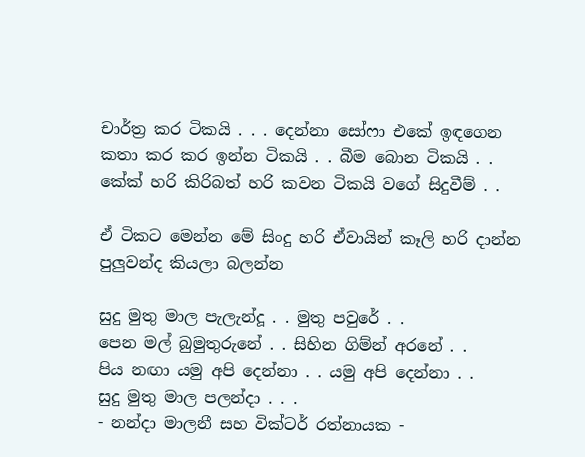චාර්ත්‍ර කර ටිකයි . . . දෙන්නා සෝෆා එකේ ඉඳගෙන කතා කර කර ඉන්න ටිකයි . . බීම බොන ටිකයි . . කේක් හරි කිරිබත් හරි කවන ටිකයි වගේ සිදුවීම් . .

ඒ ටිකට මෙන්න මේ සිංදු හරි ඒවායින් කෑලි හරි දාන්න පුලුවන්ද කියලා බලන්න

සුදු මුතු මාල පැලැන්දූ . . මුතු පවුරේ . .
පෙන මල් බුමුතුරුනේ . . සිහින ගිම්න් අරනේ . .
පිය නඟා යමු අපි දෙන්නා . . යමු අපි දෙන්නා . .
සුදු මුතු මාල පලන්දා . . .
- නන්දා මාලනී සහ වික්ටර් රත්නායක -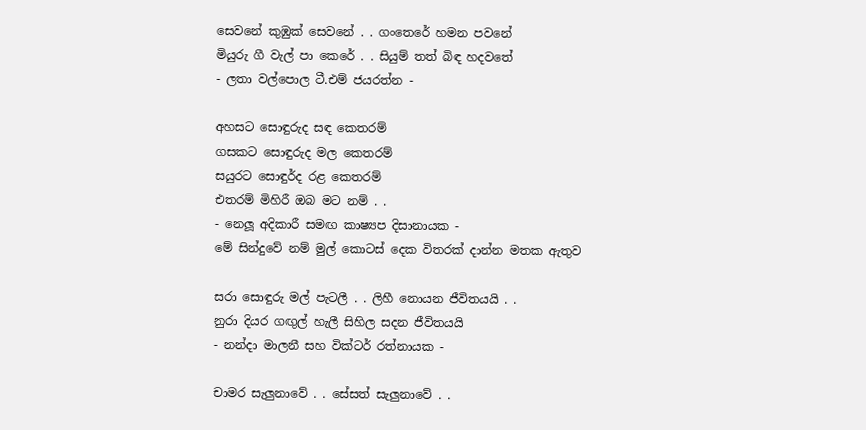සෙවනේ කුඹුක් සෙවනේ . . ගංතෙරේ හමන පවනේ
මියුරු ගී වැල් පා කෙරේ . . සියුම් තත් බිඳ හදවතේ
- ලතා වල්පොල ටී.එම් ජයරත්න -

අහසට සොඳුරුද සඳ කෙතරම්
ගසකට සොඳුරුද මල කෙතරම්
සයුරට සොඳුර්ද රළ කෙතරම්
එතරම් මිහිරී ඔබ මට නම් . .
- නෙලූ අදිකාරී සමඟ කාෂ්‍යප දිසානායක -
මේ සින්දුවේ නම් මුල් කොටස් දෙක විතරක් දාන්න මතක ඇතුව

සරා සොඳුරු මල් පැටලී . . ලිහී නොයන ජීවිතයයි . .
නුරා දියර ගඟුල් හැලී සිහිල සදන ජීවිතයයි
- නන්දා මාලනී සහ වික්ටර් රත්නායක -

චාමර සැලුනාවේ . . සේසත් සැලුනාවේ . .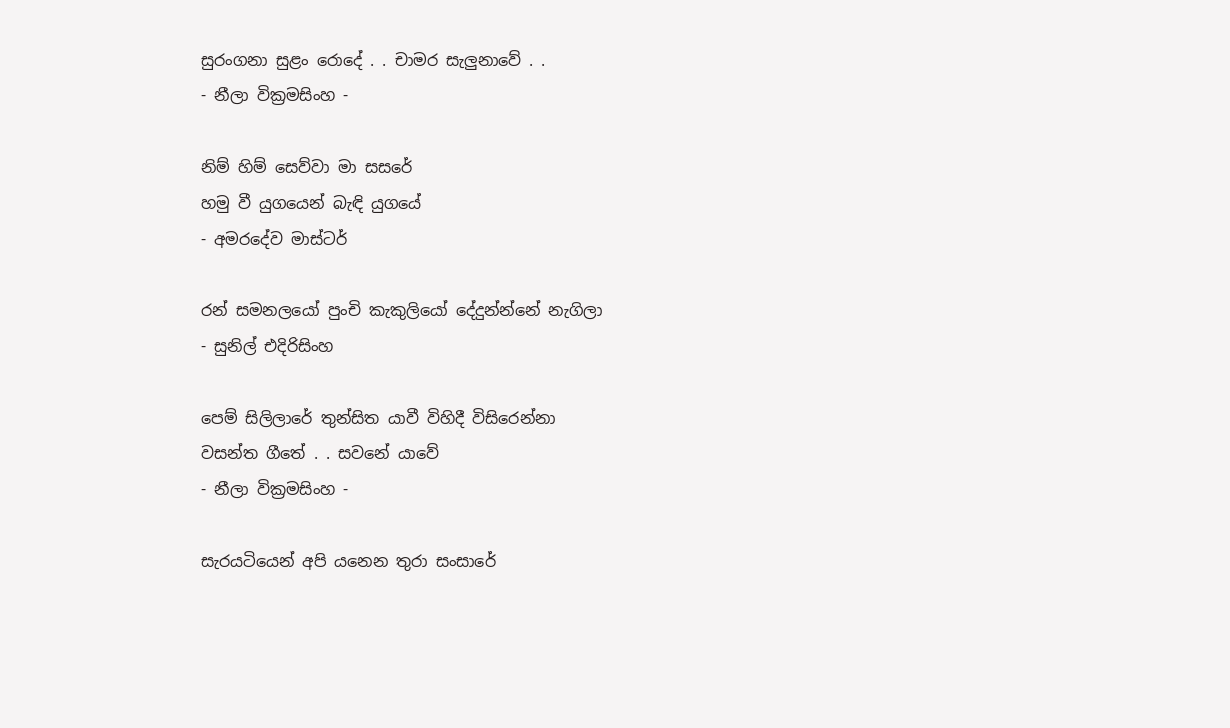සුරංගනා සුළං රොදේ . . චාමර සැලුනාවේ . .
- නීලා වික්‍රමසිංහ -

නිම් හිම් සෙව්වා මා සසරේ
හමු වී යුගයෙන් බැඳි යුගයේ
- අමරදේව මාස්ටර්

රන් සමනලයෝ පුංචි කැකුලියෝ දේදුන්න්නේ නැගිලා
- සුනිල් එදිරිසිංහ

පෙම් සිලිලාරේ තුන්සිත යාවී විහිදී විසිරෙන්නා
වසන්ත ගීතේ . . සවනේ යාවේ
- නීලා වික්‍රමසිංහ -

සැරයටියෙන් අපි යනෙන තුරා සංසාරේ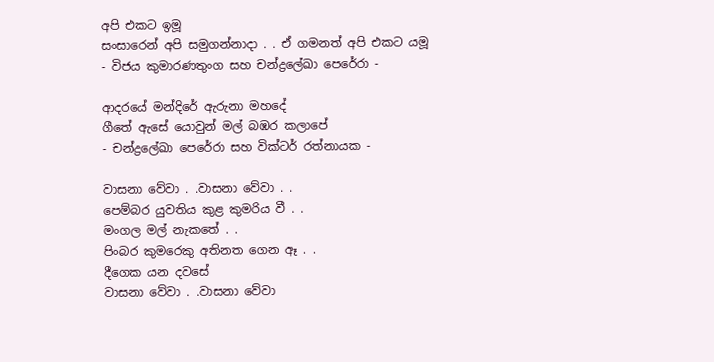අපි එකට ඉමූ
සංසාරෙන් අපි සමුගන්නාදා . . ඒ ගමනත් අපි එකට යමූ
- විජය කුමාරණතුංග සහ චන්ද්‍රලේඛා පෙරේරා -

ආදරයේ මන්දිරේ ඇරුනා මහදේ
ගීතේ ඇසේ යොවුන් මල් බඹර කලාපේ
- චන්ද්‍රලේඛා පෙරේරා සහ වික්ටර් රත්නායක -

වාසනා වේවා . .වාසනා වේවා . .
පෙම්බර යුවතිය කුළ කුමරිය වී . .
මංගල මල් නැකතේ . .
පිංබර කුමරෙකු අතිනත ගෙන ඈ . .
දීගෙක යන දවසේ
වාසනා වේවා . .වාසනා වේවා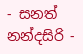- සනත් නන්දසිරි -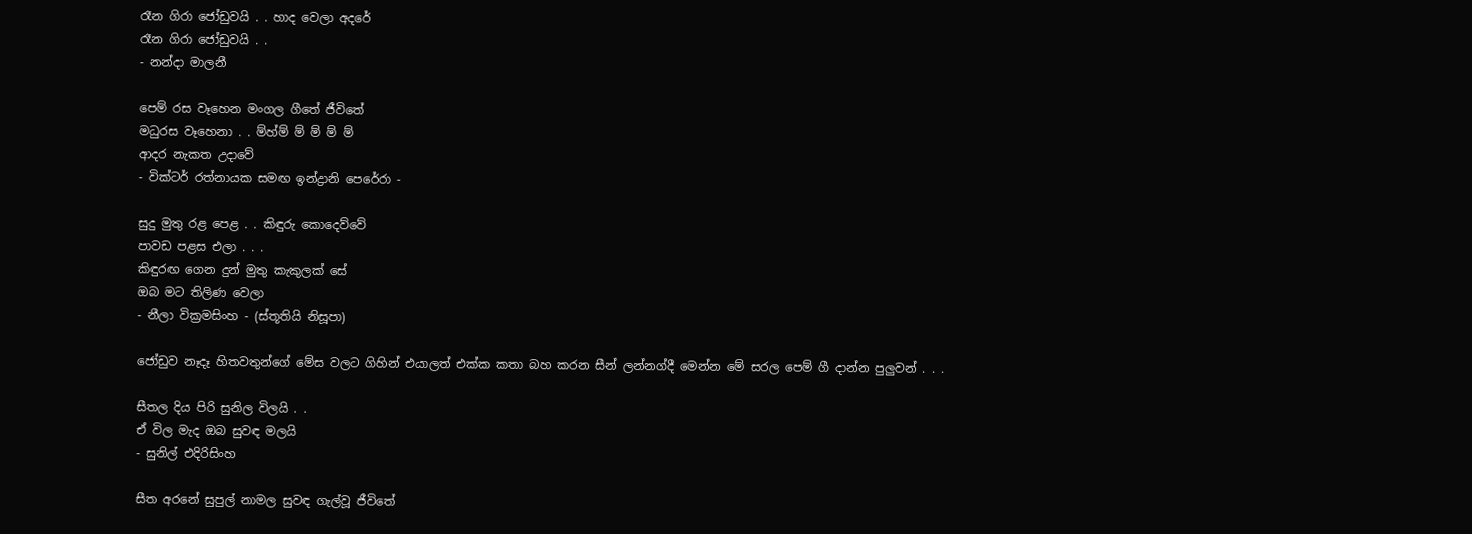රෑන ගිරා ජෝඩුවයි . . හාද වෙලා අදරේ
රෑන ගිරා ජෝඩුවයි . .
- නන්දා මාලනී

පෙම් රස වෑහෙන මංගල ගීතේ ජීවිතේ
මධුරස වෑහෙනා . . ම්හ්ම් ම් ම් ම් ම්
ආදර නැකත උදාවේ
- වික්ටර් රත්නායක සමඟ ඉන්ද්‍රානි පෙරේරා -

සුදු මුතු රළ පෙළ . . කිඳුරු කොදෙව්වේ
පාවඩ පළස එලා . . .
කිඳුරඟ ගෙන දුන් මුතු කැකුලක් සේ
ඔබ මට තිලිණ වෙලා
- නීලා වික්‍රමසිංහ - (ස්තූතියි නිසූපා)

ජෝඩුව නෑදෑ හිතවතුන්ගේ මේස වලට ගිහින් එයාලත් එක්ක කතා බහ කරන සීන් ලන්නග්දී මෙන්න මේ සරල පෙම් ගී දාන්න පුලුවන් . . .

සීතල දිය පිරි සුනිල විලයි . .
ඒ විල මැද ඔබ සුවඳ මලයි
- සුනිල් එදිරිසිංහ

සීත අරනේ සුපුල් නාමල සුවඳ ගැල්වූ ජීවිතේ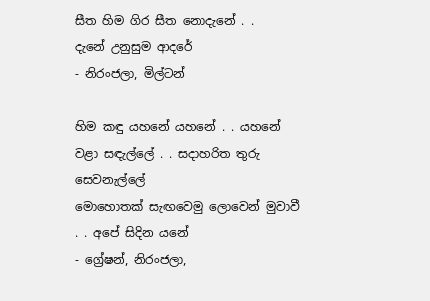සීත හිම ගිර සීත නොදැනේ . .
දැනේ උනුසුම ආදරේ
- නිරංජලා, මිල්ටන්

හිම කඳු යහනේ යහනේ . . යහනේ
වළා සඳැල්ලේ . . සදාහරිත තුරු සෙවනැල්ලේ
මොහොතක් සැඟවෙමු ලොවෙන් මුවාවී . . අපේ සිදින යනේ
- ග්‍රේෂන්, නිරංජලා,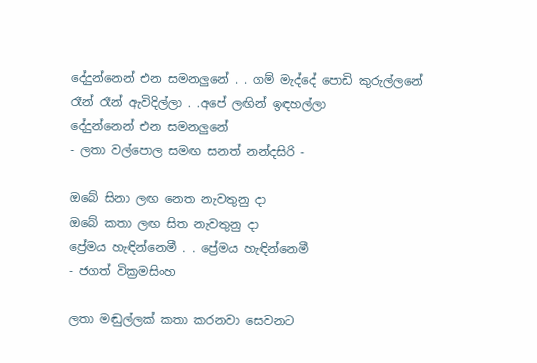දේදුන්නෙන් එන සමනලුනේ . . ගම් මැද්දේ පොඩි කුරුල්ලනේ
රෑන් රෑන් ඇවිදිල්ලා . .අපේ ලඟින් ඉඳහල්ලා
දේදුන්නෙන් එන සමනලුනේ
- ලතා වල්පොල සමඟ සනත් නන්දසිරි -

ඔබේ සිනා ලඟ නෙත නැවතුනු දා
ඔබේ කතා ලඟ සිත නැවතුනු දා
ප්‍රේමය හැඳින්නෙමී . . ප්‍රේමය හැඳින්නෙමී
- ජගත් වික්‍රමසිංහ

ලතා මඬුල්ලක් කතා කරනවා සෙවනට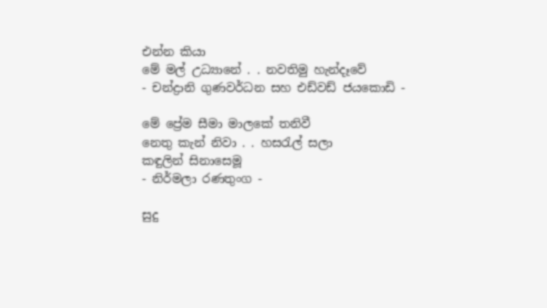එන්න කියා
මේ මල් උධ්‍යානේ . . නවතිමු හැන්දෑවේ
- චන්ද්‍රානි ගුණවර්ධන සහ එඩ්වඩ් ජයකොඩි -

මේ ප්‍රේම සීමා මාලකේ තනිවී
නෙතු කැන් නිවා . . හසරැල් සලා
කඳුලින් සිනාසෙමූ
- නිර්මලා රණතුංග -

සුදු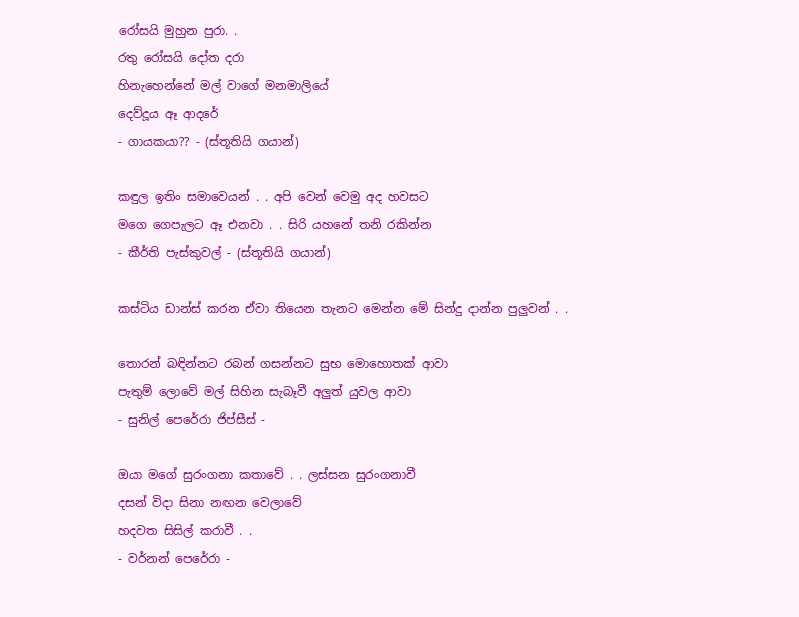රෝසයි මුහුන පුරා. .
රතු රෝසයි දෝත දරා
හිනැහෙන්නේ මල් වාගේ මනමාලියේ
දෙව්දූය ඈ ආදරේ
- ගායකයා?? - (ස්තූතියි ගයාන්)

කඳුල ඉතිං සමාවෙයන් . . අපි වෙන් වෙමු අද හවසට
මගෙ ගෙපැලට ඈ එනවා . . සිරි යහනේ තනි රකින්න
- කීර්ති පැස්කුවල් - (ස්තූතියි ගයාන්)

කස්ටිය ඩාන්ස් කරන ඒවා තියෙන තැනට මෙන්න මේ සින්දු දාන්න පුලුවන් . .

තොරන් බඳින්නට රබන් ගසන්නට සුභ මොහොතක් ආවා
පැතුම් ලොවේ මල් සිහින සැබෑවී අලුත් යුවල ආවා
- සුනිල් පෙරේරා ජිප්සීස් -

ඔයා මගේ සුරංගනා කතාවේ . . ලස්සන සුරංගනාවී
දසන් විදා සිනා නඟන වෙලාවේ
හදවත සිසිල් කරාවී . .
- වර්නන් පෙරේරා -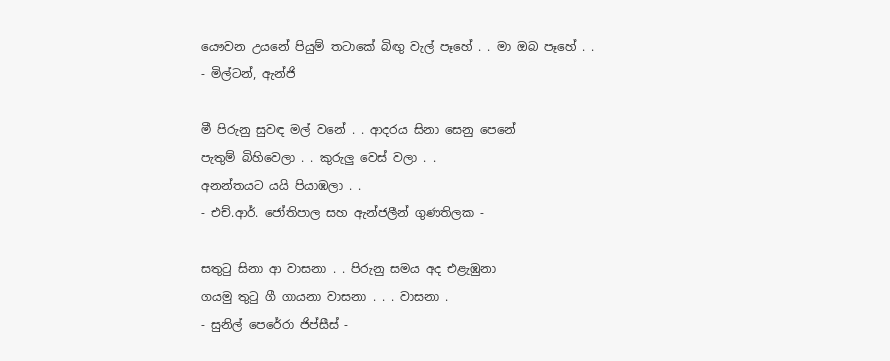යෞවන උයනේ පියුම් තටාකේ බිඟු වැල් පෑහේ . . මා ඔබ පෑහේ . .
- මිල්ටන්, ඇන්ජි

මී පිරුනු සුවඳ මල් වනේ . . ආදරය සිනා සෙනු පෙනේ
පැතුම් බිහිවෙලා . . කුරුලු වෙස් වලා . .
අනන්තයට යයි පියාඹලා . .
- එච්.ආර්. ජෝතිපාල සහ ඇන්ජලීන් ගුණතිලක -

සතුටු සිනා ආ වාසනා . . පිරුනු සමය අද එළැඹුනා
ගයමු තුටු ගී ගායනා වාසනා . . . වාසනා .
- සුනිල් පෙරේරා ජිප්සීස් -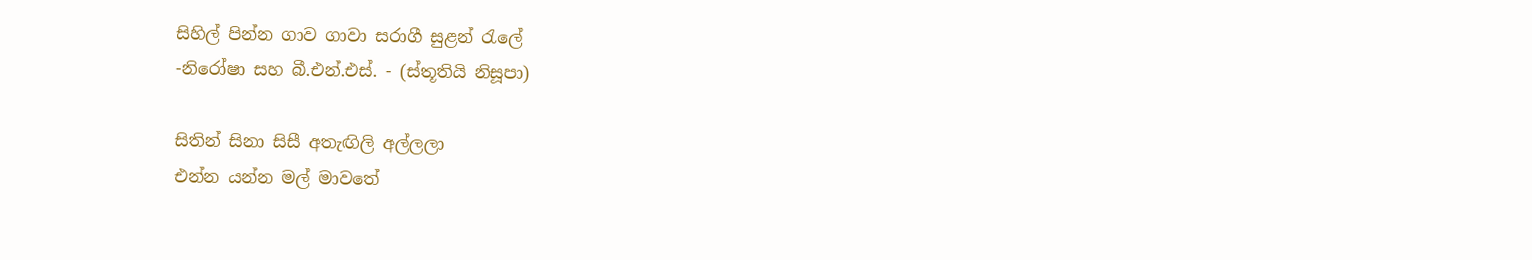සිහිල් පින්න ගාව ගාවා සරාගී සුළන් රැලේ
-නිරෝෂා සහ බී.එන්.එස්. - (ස්තූතියි නිසූපා)

සිතින් සිනා සිසී අතැඟිලි අල්ලලා
එන්න යන්න මල් මාවතේ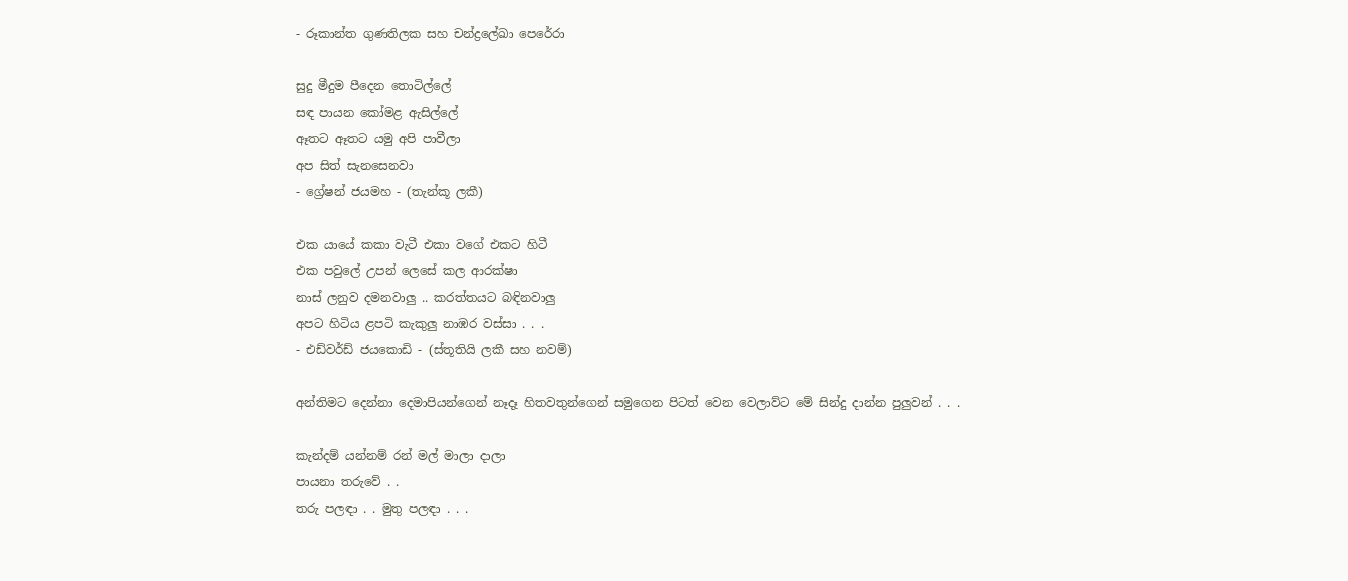- රූකාන්ත ගුණතිලක සහ චන්ද්‍රලේඛා පෙරේරා

සුදු මීදුම පීදෙන තොටිල්ලේ
සඳ පායන කෝමළ ඇසිල්ලේ
ඈතට ඈතට යමු අපි පාවීලා
අප සිත් සැනසෙනවා
- ග්‍රේෂන් ජයමහ - (තැන්කූ ලකී)

එක යායේ කකා වැටී එකා වගේ එකට හිටී
එක පවුලේ උපන් ලෙසේ කල ආරක්ෂා
නාස් ලනුව දමනවාලු .. කරත්තයට බඳිනවාලු
අපට හිටිය ළපටි කැකුලු නාඹර වස්සා . . .
- එඩ්වර්ඩ් ජයකොඩි - (ස්තූතියි ලකී සහ නවම්)

අන්තිමට දෙන්නා දෙමාපියන්ගෙන් නෑදෑ හිතවතුන්ගෙන් සමුගෙන පිටත් වෙන වෙලාව්ට මේ සින්දු දාන්න පුලුවන් . . .

කැන්දම් යන්නම් රන් මල් මාලා දාලා
පායනා තරුවේ . .
තරු පලඳා . . මුතු පලඳා . . .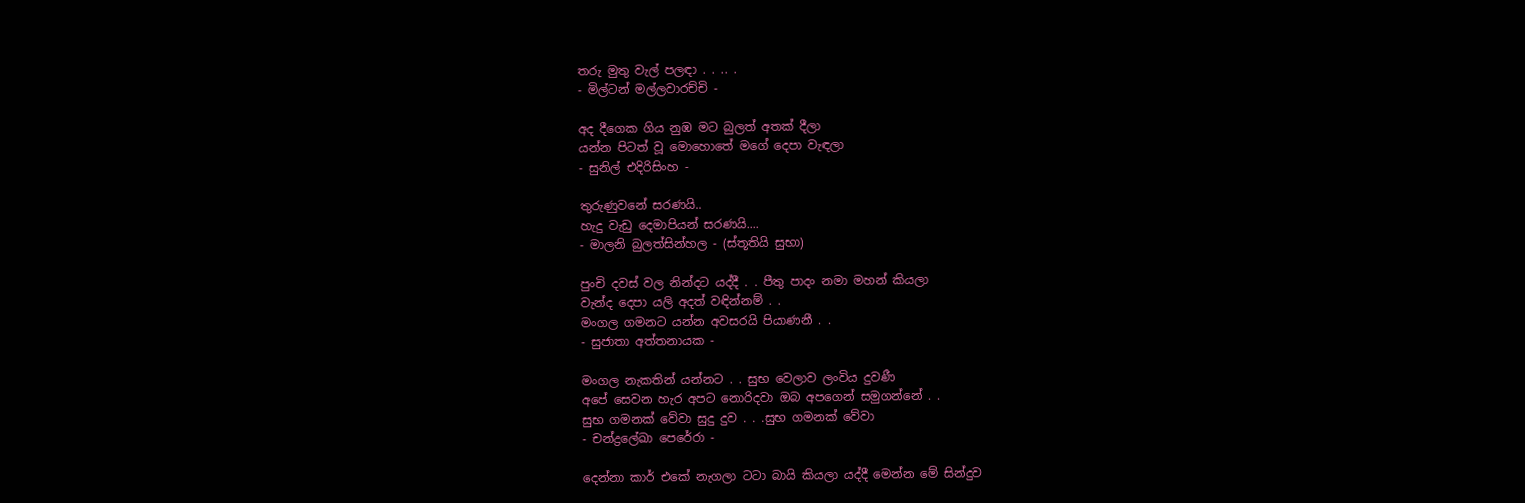තරු මුතු වැල් පලඳා . . .. .
- මිල්ටන් මල්ලවාරච්චි -

අද දීගෙක ගිය නුඹ මට බුලත් අතක් දීලා
යන්න පිටත් වූ මොහොතේ මගේ දෙපා වැඳලා
- සුනිල් එදිරිසිංහ -

තුරුණුවනේ සරණයි..
හැදු වැඩු දෙමාපියන් සරණයි....
- මාලනි බුලත්සින්හල - (ස්තූතියි සුභා)

පුංචි දවස් වල නින්දට යද්දී . . පීතු පාදං නමා මහන් කියලා
වැන්ද දෙපා යලි අදත් වඳින්නම් . .
මංගල ගමනට යන්න අවසරයි පියාණනී . .
- සුජාතා අත්තනායක -

මංගල නැකතින් යන්නට . . සුභ වෙලාව ලංවිය දුවණී
අපේ සෙවන හැර අපට නොරිදවා ඔබ අපගෙන් සමුගන්නේ . .
සුභ ගමනක් වේවා සුදු දුව . . .සුභ ගමනක් වේවා
- චන්ද්‍රලේඛා පෙරේරා -

දෙන්නා කාර් එකේ නැගලා ටටා බායි කියලා යද්දී මෙන්න මේ සින්දුව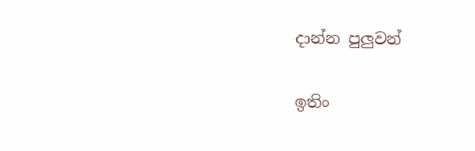දාන්න පුලුවන්

ඉතිං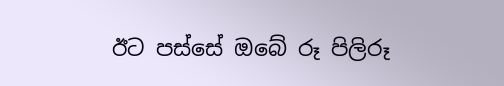ඊට පස්සේ ඔබේ රූ පිලිරූ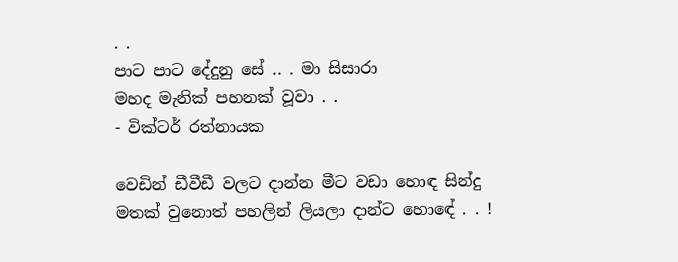. .
පාට පාට දේදුනු සේ .. . මා සිසාරා
මහද මැනික් පහනක් වූවා . .
- වික්ටර් රත්නායක

වෙඩින් ඩීවීඩී වලට දාන්න මීට වඩා හොඳ සින්දු මතක් වුනොත් පහලින් ලියලා දාන්ට හොඳේ . . !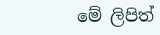මේ ලිපිත්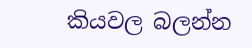කියවල බලන්න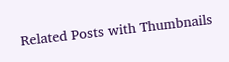Related Posts with Thumbnails